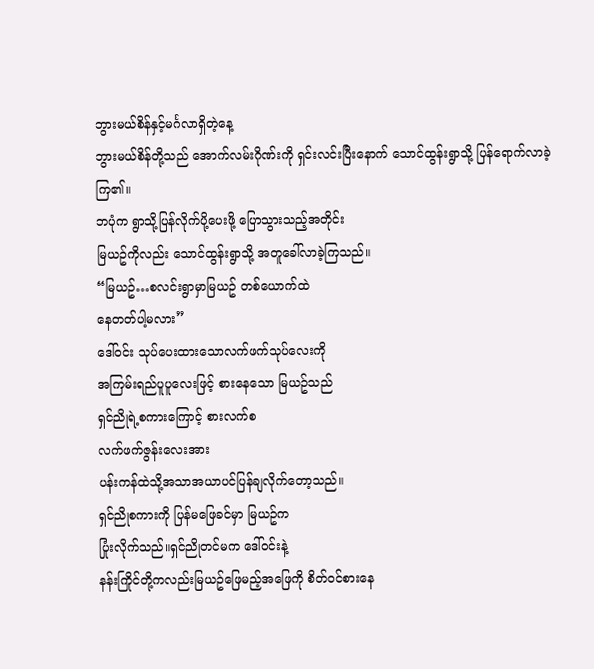ဘွားမယ်စိန်နှင့်မင်္ဂလာရှိတဲ့နေ့
ဘွားမယ်စိန်တို့သည် အောက်လမ်းဂိုဏ်းကို ရှင်းလင်းပြီးနောက် သောင်ထွန်းရွာသို့ ပြန်ရောက်လာခဲ့ကြ၏။
ဘပုံက ရွာသို့ပြန်လိုက်ပို့ပေးဖို့ ပြောသွားသည့်အတိုင်း
မြယဥ်ကိုလည်း သောင်ထွန်းရွာသို့ အတူခေါ်လာခဲ့ကြသည်။
“မြယဥ်…စလင်းရွာမှာမြယဥ် တစ်ယောက်ထဲ
နေတတ်ပါ့မလား”
ဒေါ်ဝင်း သုပ်ပေးထားသောလက်ဖက်သုပ်လေးကို
အကြမ်းရည်ပူပူလေးဖြင့် စားနေသော မြယဥ်သည်
ရှင်ညိုရဲ့စကားကြောင့် စားလက်စ
လက်ဖက်ဇွန်းလေးအား
ပန်းကန်ထဲသို့အသာအယာပင်ပြန်ချလိုက်တော့သည်။
ရှင်ညိုစကားကို ပြန်မဖြေခင်မှာ မြယဥ်က
ပြုံးလိုက်သည်။ရှင်ညိုတင်မက ဒေါ်ဝင်းနဲ့
နန်းကြိုင်တို့ကလည်းမြယဥ်ဖြေမည့်အဖြေကို စိတ်ဝင်စားနေ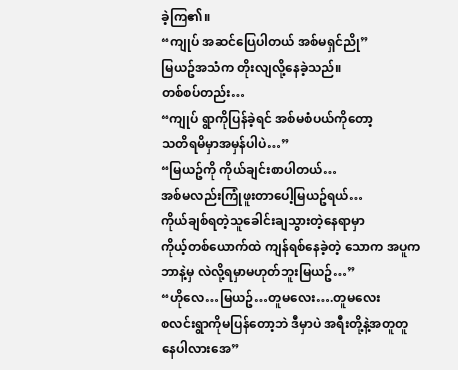ခဲ့ကြ၏။
“ကျုပ် အဆင်ပြေပါတယ် အစ်မရှင်ညို”
မြယဥ်အသံက တိုးလျလို့နေခဲ့သည်။
တစ်စပ်တည်း…
“ကျုပ် ရွာကိုပြန်ခဲ့ရင် အစ်မစံပယ်ကိုတော့
သတိရမိမှာအမှန်ပါပဲ…”
“မြယဥ်ကို ကိုယ်ချင်းစာပါတယ်…
အစ်မလည်းကြုံဖူးတာပေါ့မြယဥ်ရယ်…
ကိုယ်ချစ်ရတဲ့သူခေါင်းချသွားတဲ့နေရာမှာ
ကိုယ့်တစ်ယောက်ထဲ ကျန်ရစ်နေခဲ့တဲ့ သောက အပူက
ဘာနဲ့မှ လဲလို့ရမှာမဟုတ်ဘူးမြယဥ်…”
“ဟိုလေ…မြယဥ်…တူမလေး….တူမလေး
စလင်းရွာကိုမပြန်တော့ဘဲ ဒီမှာပဲ အရီးတို့နဲ့အတူတူ
နေပါလားအေ”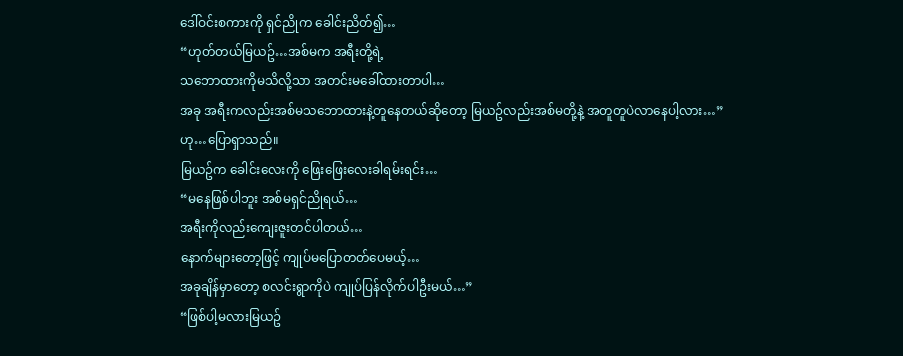ဒေါ်ဝင်းစကားကို ရှင်ညိုက ခေါင်းညိတ်၍…
“ဟုတ်တယ်မြယဥ်…အစ်မက အရီးတို့ရဲ့
သဘောထားကိုမသိလို့သာ အတင်းမခေါ်ထားတာပါ…
အခု အရီးကလည်းအစ်မသဘောထားနဲ့တူနေတယ်ဆိုတော့ မြယဥ်လည်းအစ်မတို့နဲ့ အတူတူပဲလာနေပါ့လား…”
ဟု…ပြောရှာသည်။
မြယဥ်က ခေါင်းလေးကို ဖြေးဖြေးလေးခါရမ်းရင်း…
“မနေဖြစ်ပါဘူး အစ်မရှင်ညိုရယ်…
အရီးကိုလည်းကျေးဇူးတင်ပါတယ်…
နောက်များတော့ဖြင့် ကျုပ်မပြောတတ်ပေမယ့်…
အခုချိန်မှာတော့ စလင်းရွာကိုပဲ ကျုပ်ပြန်လိုက်ပါဦးမယ်…”
“ဖြစ်ပါ့မလားမြယဥ်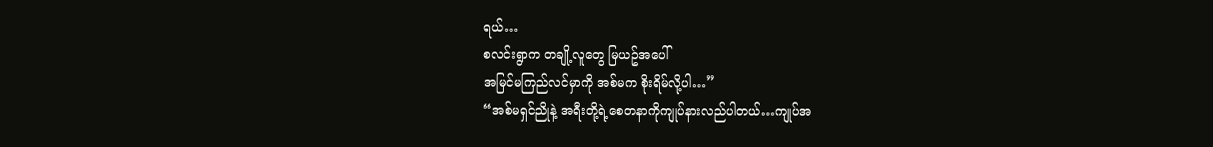ရယ်…
စလင်းရွာက တချို့လူတွေ မြယဥ်အပေါ်
အမြင်မကြည်လင်မှာကို အစ်မက စိုးရိမ်လို့ပါ…”
“အစ်မရှင်ညိုနဲ့ အရီးတို့ရဲ့စေတနာကိုကျုပ်နားလည်ပါတယ်…ကျုပ်အ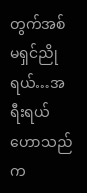တွက်အစ်မရှင်ညိုရယ်…အရီးရယ်
ဟောသည်က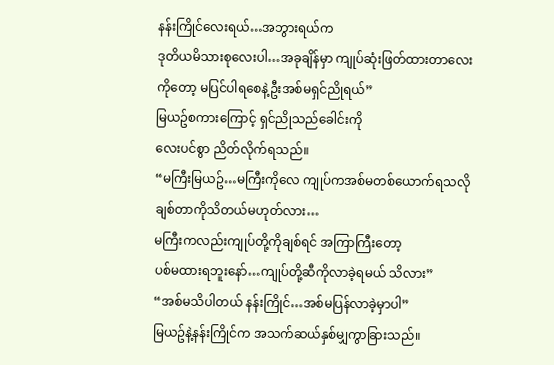နန်းကြိုင်လေးရယ်…အဘွားရယ်က
ဒုတိယမိသားစုလေးပါ…အခုချိန်မှာ ကျုပ်ဆုံးဖြတ်ထားတာလေးကိုတော့ မပြင်ပါရစေနဲ့ဦးအစ်မရှင်ညိုရယ်”
မြယဥ်စကားကြောင့် ရှင်ညိုသည်ခေါင်းကို
လေးပင်စွာ ညိတ်လိုက်ရသည်။
“မကြီးမြယဥ်…မကြီးကိုလေ ကျုပ်ကအစ်မတစ်ယောက်ရသလို ချစ်တာကိုသိတယ်မဟုတ်လား…
မကြီးကလည်းကျုပ်တို့ကိုချစ်ရင် အကြာကြီးတော့
ပစ်မထားရဘူးနော်…ကျုပ်တို့ဆီကိုလာခဲ့ရမယ် သိလား”
“အစ်မသိပါတယ် နန်းကြိုင်…အစ်မပြန်လာခဲ့မှာပါ”
မြယဥ်နဲ့နန်းကြိုင်က အသက်ဆယ်နှစ်မျှကွာခြားသည်။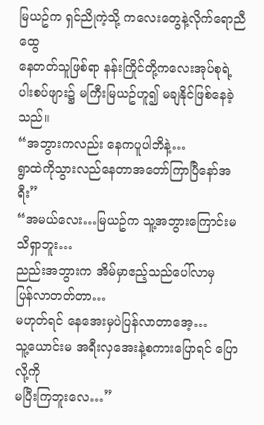မြယဥ်က ရှင်ညိုကဲ့သို့ ကလေးတွေနဲ့လိုက်ရောညီထွေ
နေတတ်သူဖြစ်ရာ နန်းကြိုင်တို့ကလေးအုပ်စုရဲ့
ပါးစပ်ဖျား၌ မကြီးမြယဥ်ဟူ၍ မချနိုင်ဖြစ်နေခဲ့သည်။
“အဘွားကလည်း နေကပူပါဘိနဲ့…
ရွာထဲကိုသွားလည်နေတာအတော်ကြာပြီနော်အရီး”
“အမယ်လေး…မြယဥ်က သူ့အဘွားကြောင်းမသိရှာဘူး…
ညည်းအဘွားက အိမ်မှာဧည့်သည်ပေါ်လာမှ
ပြန်လာတတ်တာ…
မဟုတ်ရင် နေအေးမှပဲပြန်လာတာအေ့…
သူ့ယောင်းမ အရီးလှအေးနဲ့စကားပြောရင် ပြောလို့ကို
မပြီးကြဘူးလေ…”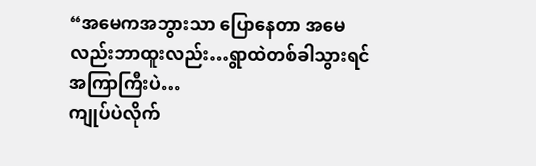“အမေကအဘွားသာ ပြောနေတာ အမေလည်းဘာထူးလည်း…ရွာထဲတစ်ခါသွားရင်အကြာကြီးပဲ…
ကျုပ်ပဲလိုက်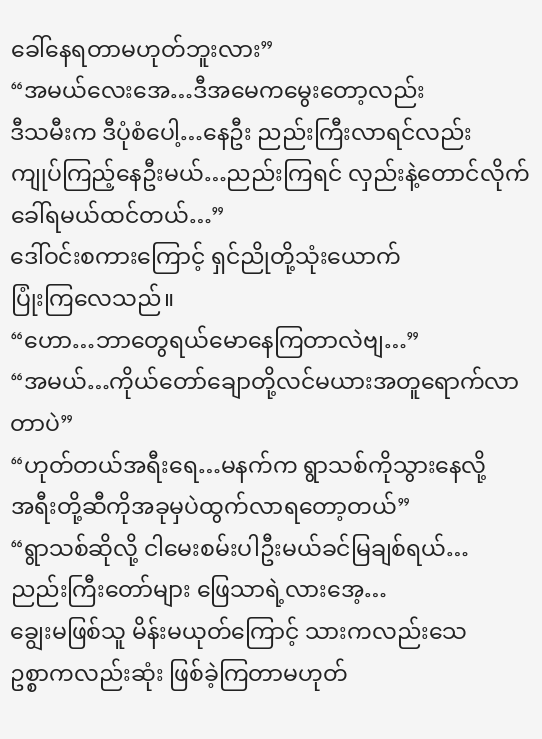ခေါ်နေရတာမဟုတ်ဘူးလား”
“အမယ်လေးအေ…ဒီအမေကမွေးတော့လည်း
ဒီသမီးက ဒီပုံစံပေါ့…နေဦး ညည်းကြီးလာရင်လည်း
ကျုပ်ကြည့်နေဦးမယ်…ညည်းကြရင် လှည်းနဲ့တောင်လိုက်ခေါ်ရမယ်ထင်တယ်…”
ဒေါ်ဝင်းစကားကြောင့် ရှင်ညိုတို့သုံးယောက်
ပြုံးကြလေသည်။
“ဟော…ဘာတွေရယ်မောနေကြတာလဲဗျ…”
“အမယ်…ကိုယ်တော်ချောတို့လင်မယားအတူရောက်လာတာပဲ”
“ဟုတ်တယ်အရီးရေ…မနက်က ရွာသစ်ကိုသွားနေလို့
အရီးတို့ဆီကိုအခုမှပဲထွက်လာရတော့တယ်”
“ရွာသစ်ဆိုလို့ ငါမေးစမ်းပါဦးမယ်ခင်မြချစ်ရယ်…
ညည်းကြီးတော်များ ဖြေသာရဲ့လားအေ့…
ချွေးမဖြစ်သူ မိန်းမယုတ်ကြောင့် သားကလည်းသေ
ဥစ္စာကလည်းဆုံး ဖြစ်ခဲ့ကြတာမဟုတ်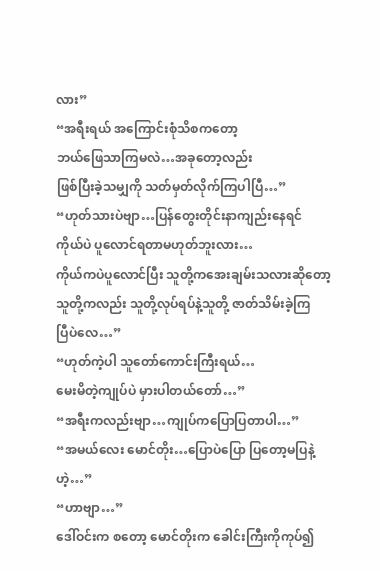လား”
“အရီးရယ် အကြောင်းစုံသိစကတော့
ဘယ်ဖြေသာကြမလဲ…အခုတော့လည်း
ဖြစ်ပြီးခဲ့သမျှကို သတ်မှတ်လိုက်ကြပါပြီ…”
“ဟုတ်သားပဲဗျာ…ပြန်တွေးတိုင်းနာကျည်းနေရင်
ကိုယ်ပဲ ပူလောင်ရတာမဟုတ်ဘူးလား…
ကိုယ်ကပဲပူလောင်ပြီး သူတို့ကအေးချမ်းသလားဆိုတော့
သူတို့ကလည်း သူတို့လုပ်ရပ်နဲ့သူတို့ ဇာတ်သိမ်းခဲ့ကြ
ပြီပဲလေ…”
“ဟုတ်ကဲ့ပါ သူတော်ကောင်းကြီးရယ်…
မေးမိတဲ့ကျုပ်ပဲ မှားပါတယ်တော်…”
“အရီးကလည်းဗျာ…ကျုပ်ကပြောပြတာပါ…”
“အမယ်လေး မောင်တိုး…ပြောပဲပြော ပြတော့မပြနဲ့ဟဲ့…”
“ဟာဗျာ…”
ဒေါ်ဝင်းက စတော့ မောင်တိုးက ခေါင်းကြီးကိုကုပ်၍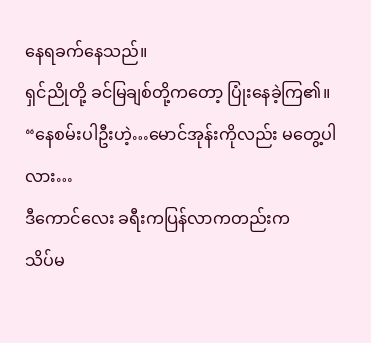နေရခက်နေသည်။
ရှင်ညိုတို့ ခင်မြချစ်တို့ကတော့ ပြုံးနေခဲ့ကြ၏။
“နေစမ်းပါဦးဟဲ့…မောင်အုန်းကိုလည်း မတွေ့ပါလား…
ဒီကောင်လေး ခရီးကပြန်လာကတည်းက
သိပ်မ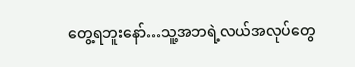တွေ့ရဘူးနော်…သူ့အဘရဲ့လယ်အလုပ်တွေ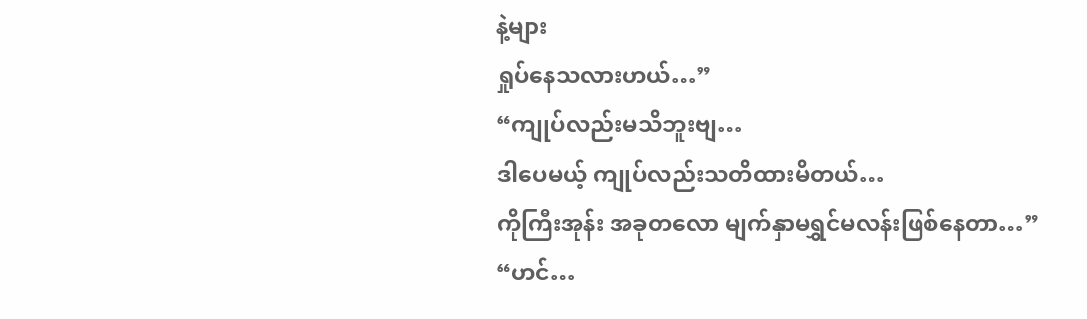နဲ့များ
ရှုပ်နေသလားဟယ်…”
“ကျုပ်လည်းမသိဘူးဗျ…
ဒါပေမယ့် ကျုပ်လည်းသတိထားမိတယ်…
ကိုကြီးအုန်း အခုတလော မျက်နှာမရွှင်မလန်းဖြစ်နေတာ…”
“ဟင်…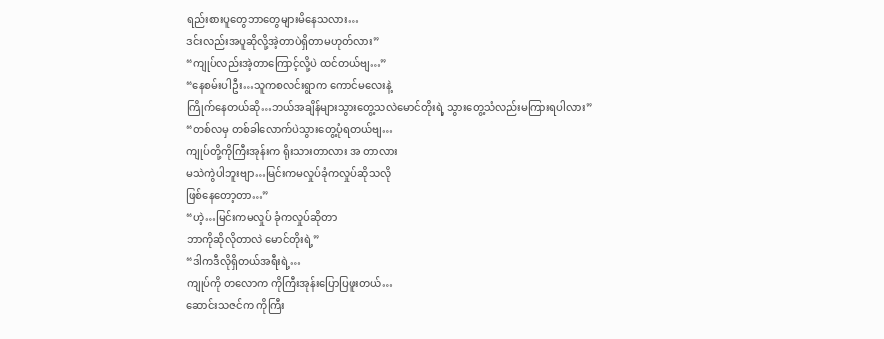ရည်းစားပူတွေဘာတွေများမိနေသလား…
ဒင်းလည်းအပူဆိုလို့အဲ့တာပဲရှိတာမဟုတ်လား”
“ကျုပ်လည်းအဲ့တာကြောင့်လို့ပဲ ထင်တယ်ဗျ…”
“နေစမ်းပါဦး…သူကစလင်းရွာက ကောင်မလေးနဲ့
ကြိုက်နေတယ်ဆို…ဘယ်အချိန်များသွားတွေ့သလဲမောင်တိုးရဲ့ သွားတွေ့သံလည်းမကြားရပါလား”
“တစ်လမှ တစ်ခါလောက်ပဲသွားတွေ့ပုံရတယ်ဗျ…
ကျုပ်တို့ကိုကြီးအုန်းက ရိုးသားတာလား အ တာလား
မသဲကွဲပါဘူးဗျာ…မြင်းကမလှုပ်ခုံကလှုပ်ဆိုသလို
ဖြစ်နေတော့တာ…”
“ဟဲ့…မြင်းကမလှုပ် ခုံကလှုပ်ဆိုတာ
ဘာကိုဆိုလိုတာလဲ မောင်တိုးရဲ့”
“ဒါကဒီလိုရှိတယ်အရီးရဲ့…
ကျုပ်ကို တလောက ကိုကြီးအုန်းပြောပြဖူးတယ်…
ဆောင်းသဇင်က ကိုကြီး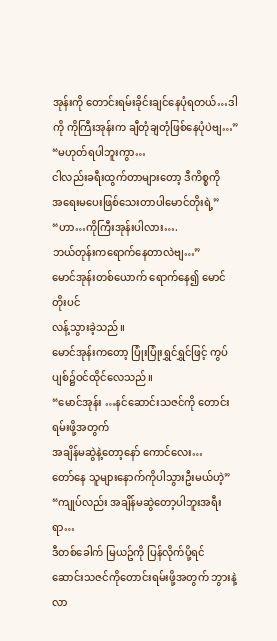အုန်းကို တောင်းရမ်းခိုင်းချင်နေပုံရတယ်…ဒါကို ကိုကြီးအုန်းက ချီတုံချတုံဖြစ်နေပုံပဲဗျ…”
“မဟုတ်ရပါဘူးကွာ…
ငါလည်းခရီးထွက်တာများတော့ ဒီကိစ္စကို
အရေးမပေးဖြစ်သေးတာပါမောင်တိုးရဲ့”
“ဟာ…ကိုကြီးအုန်းပါလား….
ဘယ်တုန်းကရောက်နေတာလဲဗျ…”
မောင်အုန်းတစ်ယောက် ရောက်နေ၍ မောင်တိုးပင်
လန့်သွားခဲ့သည်။
မောင်အုန်းကတော့ ပြုံးပြုံးရွှင်ရွှင်ဖြင့် ကွပ်ပျစ်၌ဝင်ထိုင်လေသည်။
“မောင်အုန်း …နင်ဆောင်းသဇင်ကို တောင်းရမ်းဖို့အတွက်
အချိန်မဆွဲနဲ့တော့နော် ကောင်လေး…
တော်နေ သူများနောက်ကိုပါသွားဦးမယ်ဟဲ့”
“ကျုပ်လည်း အချိန်မဆွဲတော့ပါဘူးအရီးရာ…
ဒီတစ်ခေါက် မြယဥ်ကို ပြန်လိုက်ပို့ရင်
ဆောင်းသဇင်ကိုတောင်းရမ်းဖို့အတွက် ဘွားနဲ့
လာ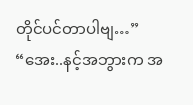တိုင်ပင်တာပါဗျ…”
“အေး..နင့်အဘွားက အ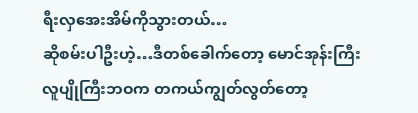ရီးလှအေးအိမ်ကိုသွားတယ်…
ဆိုစမ်းပါဦးဟဲ့…ဒီတစ်ခေါက်တော့ မောင်အုန်းကြီး
လူပျိုကြီးဘဝက တကယ်ကျွတ်လွတ်တော့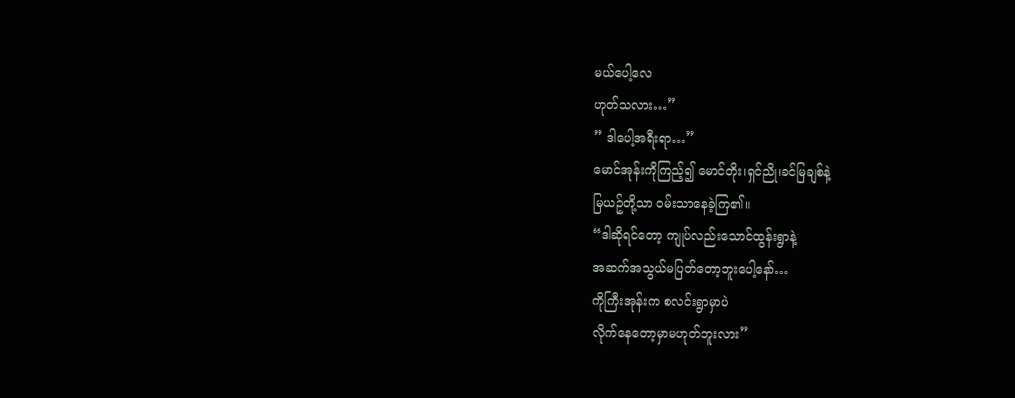မယ်ပေါ့လေ
ဟုတ်သလား…”
” ဒါပေါ့အရီးရာ…”
မောင်အုန်းကိုကြည့်၍ မောင်တိုး၊ရှင်ညို၊ခင်မြချစ်နဲ့
မြယဥ်တို့သာ ဝမ်းသာနေခဲ့ကြ၏။
“ဒါဆိုရင်တော့ ကျုပ်လည်းသောင်ထွန်းရွာနဲ့
အဆက်အသွယ်မပြတ်တော့ဘူးပေါ့နော်…
ကိုကြီးအုန်းက စလင်းရွာမှာပဲ
လိုက်နေတော့မှာမဟုတ်ဘူးလား”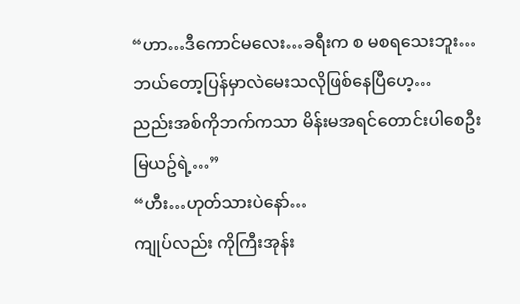“ဟာ…ဒီကောင်မလေး…ခရီးက စ မစရသေးဘူး…
ဘယ်တော့ပြန်မှာလဲမေးသလိုဖြစ်နေပြီဟေ့…
ညည်းအစ်ကိုဘက်ကသာ မိန်းမအရင်တောင်းပါစေဦး
မြယဥ်ရဲ့…”
“ဟီး…ဟုတ်သားပဲနော်…
ကျုပ်လည်း ကိုကြီးအုန်း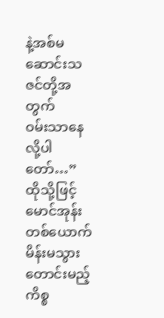နဲ့အစ်မဆောင်းသဇင်တို့အတွက်
ဝမ်းသာနေလို့ပါတော်…”
ထိုသို့ဖြင့် မောင်အုန်းတစ်ယောက် မိန်းမသွားတောင်းမည့်ကိစ္စ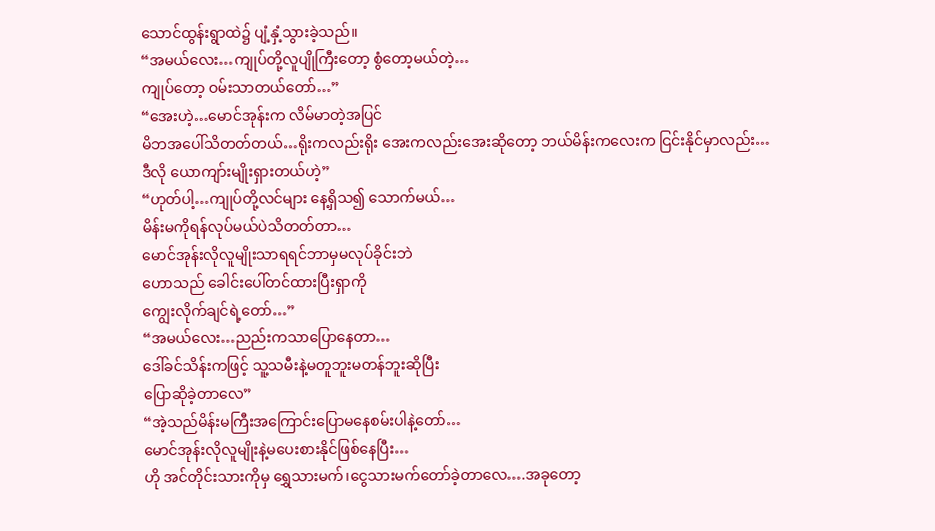သောင်ထွန်းရွာထဲ၌ ပျံ့နှံ့သွားခဲ့သည်။
“အမယ်လေး…ကျုပ်တို့လူပျိုကြီးတော့ စွံတော့မယ်တဲ့…
ကျုပ်တော့ ဝမ်းသာတယ်တော်…”
“အေးဟဲ့…မောင်အုန်းက လိမ်မာတဲ့အပြင်
မိဘအပေါ်သိတတ်တယ်…ရိုးကလည်းရိုး အေးကလည်းအေးဆိုတော့ ဘယ်မိန်းကလေးက ငြင်းနိုင်မှာလည်း…
ဒီလို ယောကျာ်းမျိုးရှားတယ်ဟဲ့”
“ဟုတ်ပါ့…ကျုပ်တို့လင်များ နေ့ရှိသ၍ သောက်မယ်…
မိန်းမကိုရန်လုပ်မယ်ပဲသိတတ်တာ…
မောင်အုန်းလိုလူမျိုးသာရရင်ဘာမှမလုပ်ခိုင်းဘဲ
ဟောသည် ခေါင်းပေါ်တင်ထားပြီးရှာကို
ကျွေးလိုက်ချင်ရဲ့တော်…”
“အမယ်လေး…ညည်းကသာပြောနေတာ…
ဒေါ်ခင်သိန်းကဖြင့် သူ့သမီးနဲ့မတူဘူးမတန်ဘူးဆိုပြီး
ပြောဆိုခဲ့တာလေ”
“အဲ့သည်မိန်းမကြီးအကြောင်းပြောမနေစမ်းပါနဲ့တော်…
မောင်အုန်းလိုလူမျိုးနဲ့မပေးစားနိုင်ဖြစ်နေပြီး…
ဟို အင်တိုင်းသားကိုမှ ရွှေသားမက်၊ငွေသားမက်တော်ခဲ့တာလေ….အခုတော့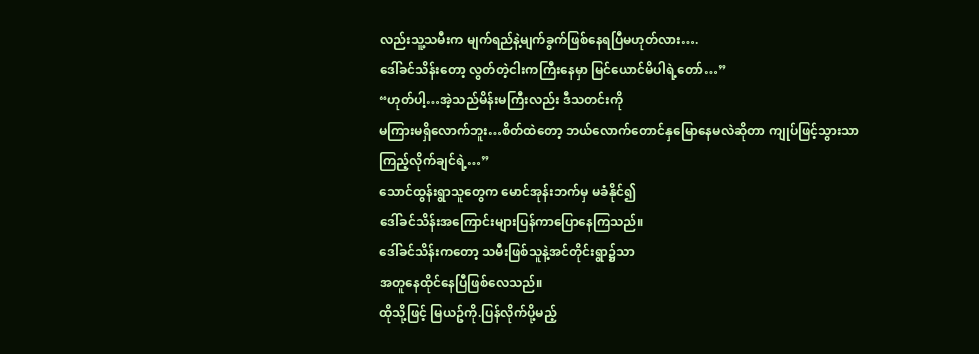လည်းသူ့သမီးက မျက်ရည်နဲ့မျက်ခွက်ဖြစ်နေရပြီမဟုတ်လား….
ဒေါ်ခင်သိန်းတော့ လွတ်တဲ့ငါးကကြီးနေမှာ မြင်ယောင်မိပါရဲ့တော်…”
“ဟုတ်ပါ့…အဲ့သည်မိန်းမကြီးလည်း ဒီသတင်းကို
မကြားမရှိလောက်ဘူး…စိတ်ထဲတော့ ဘယ်လောက်တောင်နှမြောနေမလဲဆိုတာ ကျုပ်ဖြင့်သွားသာ
ကြည့်လိုက်ချင်ရဲ့…”
သောင်ထွန်းရွာသူတွေက မောင်အုန်းဘက်မှ မခံနိုင်၍
ဒေါ်ခင်သိန်းအကြောင်းများပြန်ကာပြောနေကြသည်။
ဒေါ်ခင်သိန်းကတော့ သမီးဖြစ်သူနဲ့အင်တိုင်းရွာ၌သာ
အတူနေထိုင်နေပြီဖြစ်လေသည်။
ထိုသို့ဖြင့် မြယဥ်ကို.ပြန်လိုက်ပို့မည့်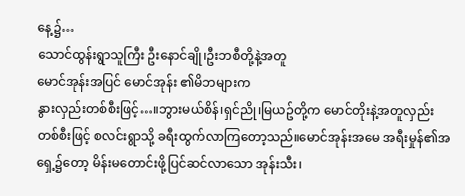နေ့၌…
သောင်ထွန်းရွာသူကြီး ဦးနောင်ချို၊ဦးဘစီတို့နဲ့အတူ
မောင်အုန်းအပြင် မောင်အုန်း ၏မိဘများက
နွားလှည်းတစ်စီးဖြင့်…။ဘွားမယ်စိန်၊ရှင်ညို၊မြယဥ်တို့က မောင်တိုးနဲ့အတူလှည်းတစ်စီးဖြင့် စလင်းရွာသို့ ခရီးထွက်လာကြတော့သည်။မောင်အုန်းအမေ အရီးမှုန်၏အရှေ့၌တော့ မိန်းမတောင်းဖို့ပြင်ဆင်လာသော အုန်းသီး၊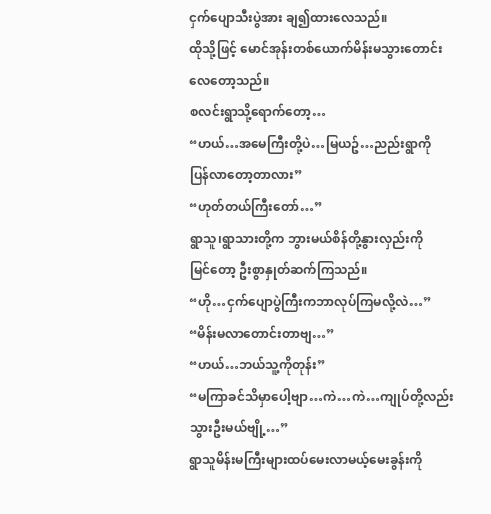ငှက်ပျောသီးပွဲအား ချ၍ထားလေသည်။
ထိုသို့ဖြင့် မောင်အုန်းတစ်ယောက်မိန်းမသွားတောင်း
လေတော့သည်။
စလင်းရွာသို့ရောက်တော့…
“ဟယ်…အမေကြီးတို့ပဲ…မြယဥ်…ညည်းရွာကို
ပြန်လာတော့တာလား”
“ဟုတ်တယ်ကြီးတော်…”
ရွာသူ၊ရွာသားတို့က ဘွားမယ်စိန်တို့နွားလှည်းကို
မြင်တော့ ဦးစွာနှုတ်ဆက်ကြသည်။
“ဟို…ငှက်ပျောပွဲကြီးကဘာလုပ်ကြမလို့လဲ…”
“မိန်းမလာတောင်းတာဗျ…”
“ဟယ်…ဘယ်သူ့ကိုတုန်း”
“မကြာခင်သိမှာပေါ့ဗျာ…ကဲ…ကဲ…ကျုပ်တို့လည်း
သွားဦးမယ်ဗျို့…”
ရွာသူမိန်းမကြီးများထပ်မေးလာမယ့်မေးခွန်းကို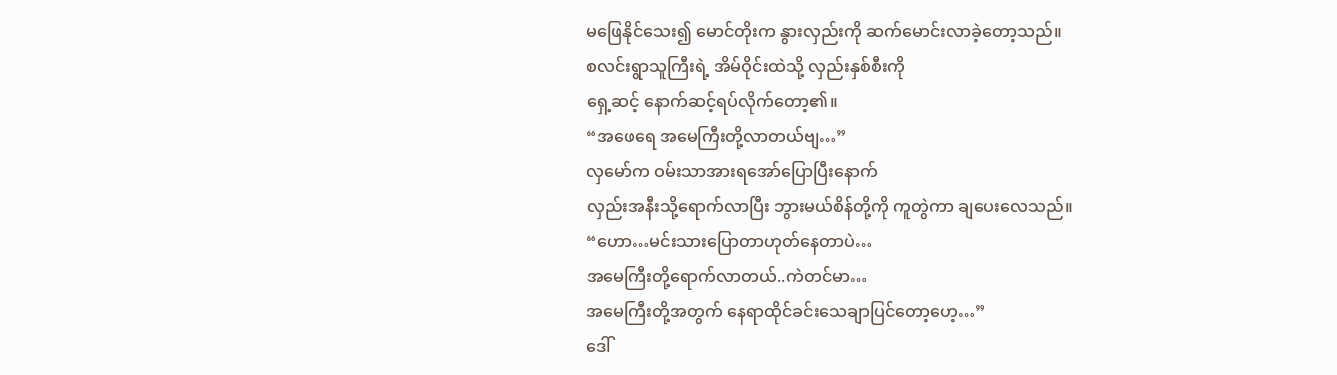မဖြေနိုင်သေး၍ မောင်တိုးက နွားလှည်းကို ဆက်မောင်းလာခဲ့တော့သည်။
စလင်းရွာသူကြီးရဲ့ အိမ်ဝိုင်းထဲသို့ လှည်းနှစ်စီးကို
ရှေ့ဆင့် နောက်ဆင့်ရပ်လိုက်တော့၏။
“အဖေရေ အမေကြီးတို့လာတယ်ဗျ…”
လှမော်က ဝမ်းသာအားရအော်ပြောပြီးနောက်
လှည်းအနီးသို့ရောက်လာပြီး ဘွားမယ်စိန်တို့ကို ကူတွဲကာ ချပေးလေသည်။
“ဟော…မင်းသားပြောတာဟုတ်နေတာပဲ…
အမေကြီးတို့ရောက်လာတယ်..ကဲတင်မာ…
အမေကြီးတို့အတွက် နေရာထိုင်ခင်းသေချာပြင်တော့ဟေ့…”
ဒေါ်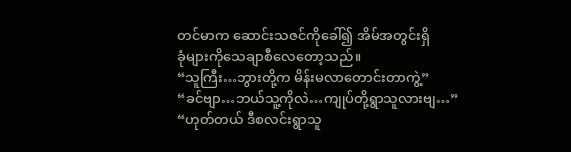တင်မာက ဆောင်းသဇင်ကိုခေါ်၍ အိမ်အတွင်းရှိ
ခုံများကိုသေချာစီလေတော့သည်။
“သူကြီး…ဘွားတို့က မိန်းမလာတောင်းတာကွဲ့”
“ခင်ဗျာ…ဘယ်သူ့ကိုလဲ…ကျုပ်တို့ရွာသူလားဗျ…”
“ဟုတ်တယ် ဒီစလင်းရွာသူ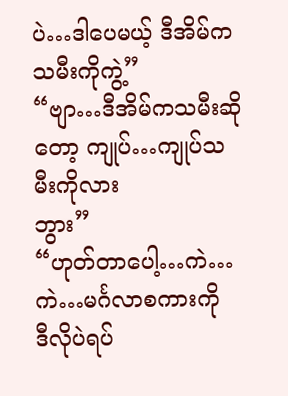ပဲ…ဒါပေမယ့် ဒီအိမ်က
သမီးကိုကွဲ့”
“ဗျာ…ဒီအိမ်ကသမီးဆိုတော့ ကျုပ်…ကျုပ်သမီးကိုလား
ဘွား”
“ဟုတ်တာပေါ့…ကဲ…ကဲ…မင်္ဂလာစကားကို
ဒီလိုပဲရပ်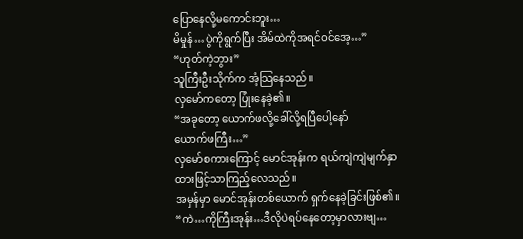ပြောနေလို့မကောင်းဘူး…
မိမှုန်…ပွဲကိုရွက်ပြီး အိမ်ထဲကိုအရင်ဝင်အေ့…”
“ဟုတ်ကဲ့ဘွား”
သူကြီးဦးသိုက်က အံ့သြနေသည်။
လှမော်ကတော့ ပြုံးနေခဲ့၏။
“အခုတော့ ယောက်ဖလို့ခေါ်လို့ရပြီပေါ့နော်
ယောက်ဖကြီး…”
လှမော်စကားကြောင့် မောင်အုန်းက ရယ်ကျဲကျဲမျက်နှာထားဖြင့်သာကြည့်လေသည်။
အမှန်မှာ မောင်အုန်းတစ်ယောက် ရှက်နေခဲ့ခြင်းဖြစ်၏။
“ကဲ…ကိုကြီးအုန်း…ဒီလိုပဲရပ်နေတော့မှာလားဗျ…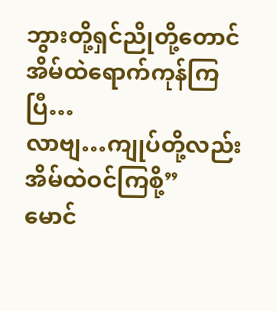ဘွားတို့ရှင်ညိုတို့တောင်အိမ်ထဲရောက်ကုန်ကြပြီ…
လာဗျ…ကျုပ်တို့လည်းအိမ်ထဲဝင်ကြစို့”
မောင်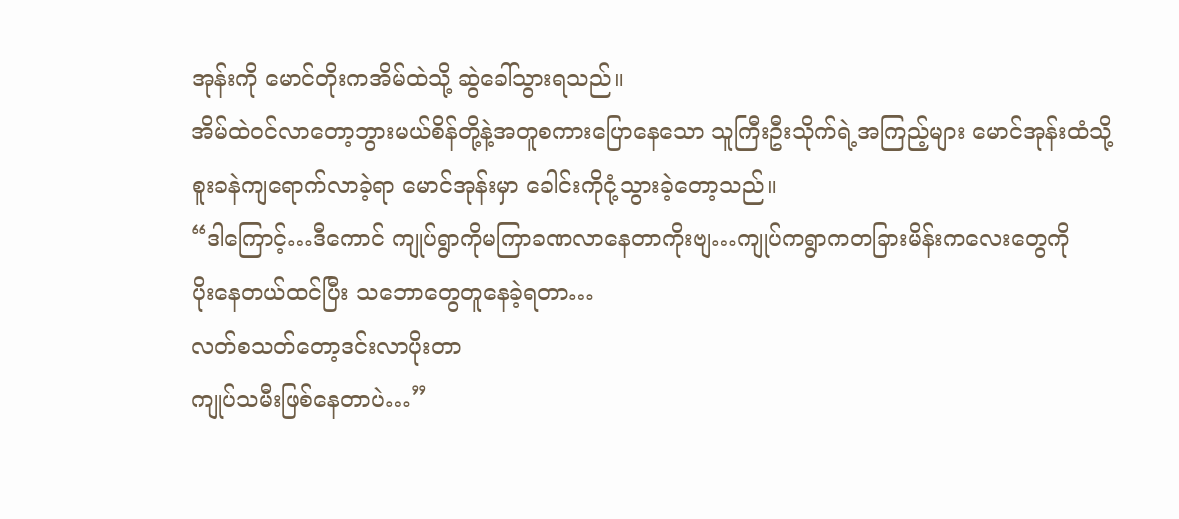အုန်းကို မောင်တိုးကအိမ်ထဲသို့ ဆွဲခေါ်သွားရသည်။
အိမ်ထဲဝင်လာတော့ဘွားမယ်စိန်တို့နဲ့အတူစကားပြောနေသော သူကြီးဦးသိုက်ရဲ့အကြည့်များ မောင်အုန်းထံသို့
စူးခနဲကျရောက်လာခဲ့ရာ မောင်အုန်းမှာ ခေါင်းကိုငုံ့သွားခဲ့တော့သည်။
“ဒါကြောင့်…ဒီကောင် ကျုပ်ရွာကိုမကြာခဏလာနေတာကိုးဗျ…ကျုပ်ကရွာကတခြားမိန်းကလေးတွေကို
ပိုးနေတယ်ထင်ပြီး သဘောတွေတူနေခဲ့ရတာ…
လတ်စသတ်တော့ဒင်းလာပိုးတာ
ကျုပ်သမီးဖြစ်နေတာပဲ…”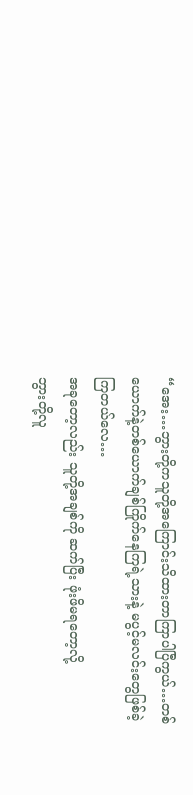“အေး…ဘွားတို့ကသူတို့အကြောင်းသိထားတာကြာပါပြီကွယ်…တစ်ယောက်နဲ့တစ်ယောက်ချစ်ကြိုက်နေကြရဲ့သားနဲ့ မပွင့်မလင်းတွေဖြစ်ခဲ့ကြတယ်လေ…
အခုတော့လည်း သူတို့အချစ်ကို ဆက်ပြီး ဖုံးဖိမရတော့လို့
ဘွားတို့လူ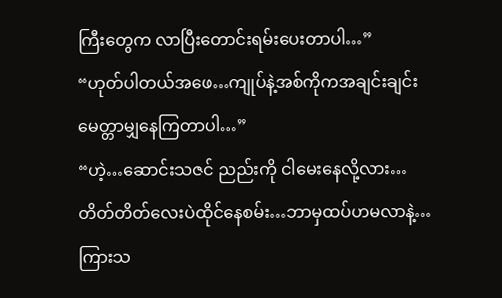ကြီးတွေက လာပြီးတောင်းရမ်းပေးတာပါ…”
“ဟုတ်ပါတယ်အဖေ…ကျုပ်နဲ့အစ်ကိုကအချင်းချင်း
မေတ္တာမျှနေကြတာပါ…”
“ဟဲ့…ဆောင်းသဇင် ညည်းကို ငါမေးနေလို့လား…
တိတ်တိတ်လေးပဲထိုင်နေစမ်း…ဘာမှထပ်ဟမလာနဲ့…
ကြားသ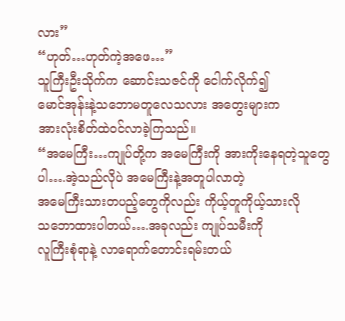လား”
“ဟုတ်…ဟုတ်ကဲ့အဖေ…”
သူကြီးဦးသိုက်က ဆောင်းသဇင်ကို ငေါက်လိုက်၍
မောင်အုန်းနဲ့သဘောမတူလေသလား အတွေးများက
အားလုံးစိတ်ထဲဝင်လာခဲ့ကြသည်။
“အမေကြီး…ကျုပ်တို့က အမေကြီးကို အားကိုးနေရတဲ့သူတွေပါ….အဲ့သည်လိုပဲ အမေကြီးနဲ့အတူပါလာတဲ့
အမေကြီးသားတပည့်တွေကိုလည်း ကိုယ့်တူကိုယ့်သားလို
သဘောထားပါတယ်….အခုလည်း ကျုပ်သမီးကို
လူကြီးစုံရာနဲ့ လာရောက်တောင်းရမ်းတယ်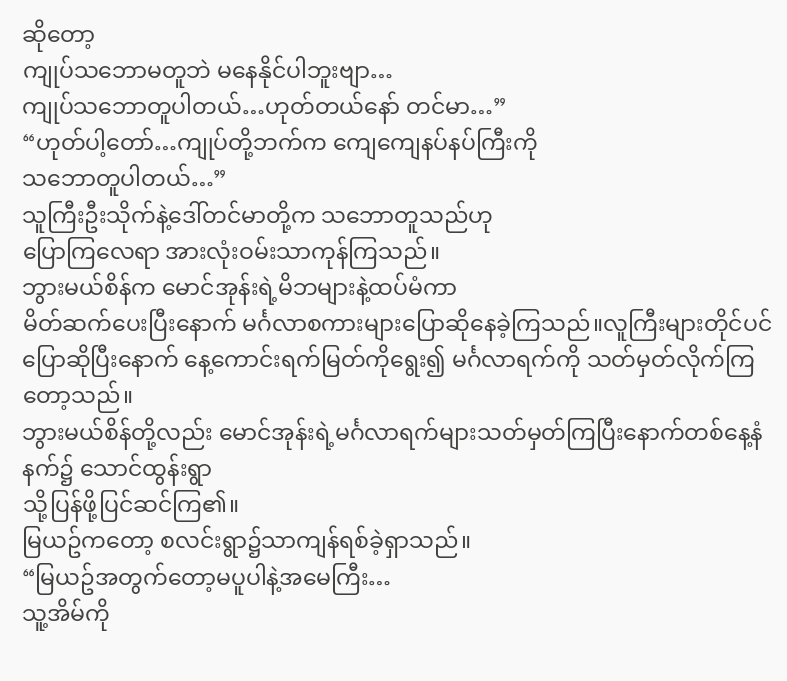ဆိုတော့
ကျုပ်သဘောမတူဘဲ မနေနိုင်ပါဘူးဗျာ…
ကျုပ်သဘောတူပါတယ်…ဟုတ်တယ်နော် တင်မာ…”
“ဟုတ်ပါ့တော်…ကျုပ်တို့ဘက်က ကျေကျေနပ်နပ်ကြီးကို
သဘောတူပါတယ်…”
သူကြီးဦးသိုက်နဲ့ဒေါ်တင်မာတို့က သဘောတူသည်ဟု
ပြောကြလေရာ အားလုံးဝမ်းသာကုန်ကြသည်။
ဘွားမယ်စိန်က မောင်အုန်းရဲ့မိဘများနဲ့ထပ်မံကာ
မိတ်ဆက်ပေးပြီးနောက် မင်္ဂလာစကားများပြောဆိုနေခဲ့ကြသည်။လူကြီးများတိုင်ပင်ပြောဆိုပြီးနောက် နေ့ကောင်းရက်မြတ်ကိုရွေး၍ မင်္ဂလာရက်ကို သတ်မှတ်လိုက်ကြတော့သည်။
ဘွားမယ်စိန်တို့လည်း မောင်အုန်းရဲ့မင်္ဂလာရက်များသတ်မှတ်ကြပြီးနောက်တစ်နေ့နံနက်၌ သောင်ထွန်းရွာ
သို့ပြန်ဖို့ပြင်ဆင်ကြ၏။
မြယဥ်ကတော့ စလင်းရွာ၌သာကျန်ရစ်ခဲ့ရှာသည်။
“မြယဥ်အတွက်တော့မပူပါနဲ့အမေကြီး…
သူ့အိမ်ကို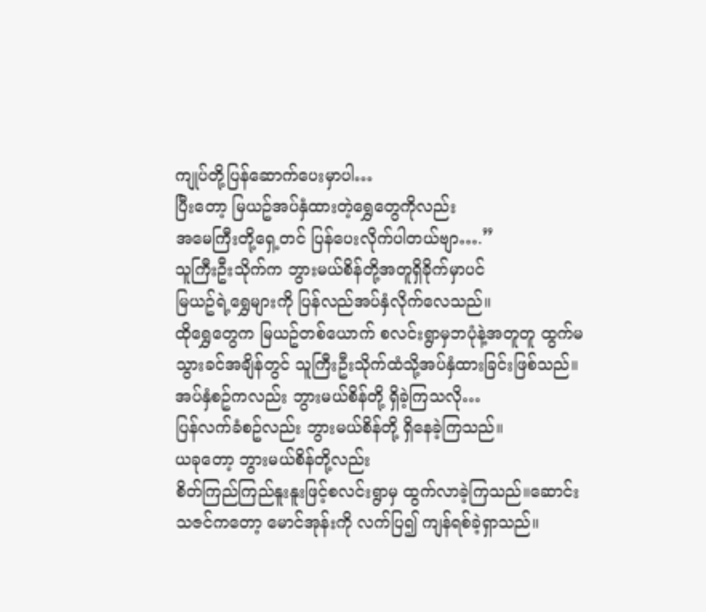ကျုပ်တို့ပြန်ဆောက်ပေးမှာပါ…
ပြီးတော့ မြယဥ်အပ်နှံထားတဲ့ရွှေတွေကိုလည်း
အမေကြီးတို့ရှေ့တင် ပြန်ပေးလိုက်ပါတယ်ဗျာ….”
သူကြီးဦးသိုက်က ဘွားမယ်စိန်တို့အတူရှိခိုက်မှာပင်
မြယဥ်ရဲ့ရွှေများကို ပြန်လည်အပ်နှံလိုက်လေသည်။
ထိုရွှေတွေက မြယဥ်တစ်ယောက် စလင်းရွာမှဘပုံနဲ့အတူတူ ထွက်မသွားခင်အချိန်တွင် သူကြီးဦးသိုက်ထံသို့အပ်နှံထားခြင်းဖြစ်သည်။
အပ်နှံစဥ်ကလည်း ဘွားမယ်စိန်တို့ ရှိခဲ့ကြသလို…
ပြန်လက်ခံစဥ်လည်း ဘွားမယ်စိန်တို့ ရှိနေခဲ့ကြသည်။
ယခုတော့ ဘွားမယ်စိန်တို့လည်း
စိတ်ကြည်ကြည်နူးနူးဖြင့်စလင်းရွာမှ ထွက်လာခဲ့ကြသည်။ဆောင်းသဇင်ကတော့ မောင်အုန်းကို လက်ပြ၍ ကျန်ရစ်ခဲ့ရှာသည်။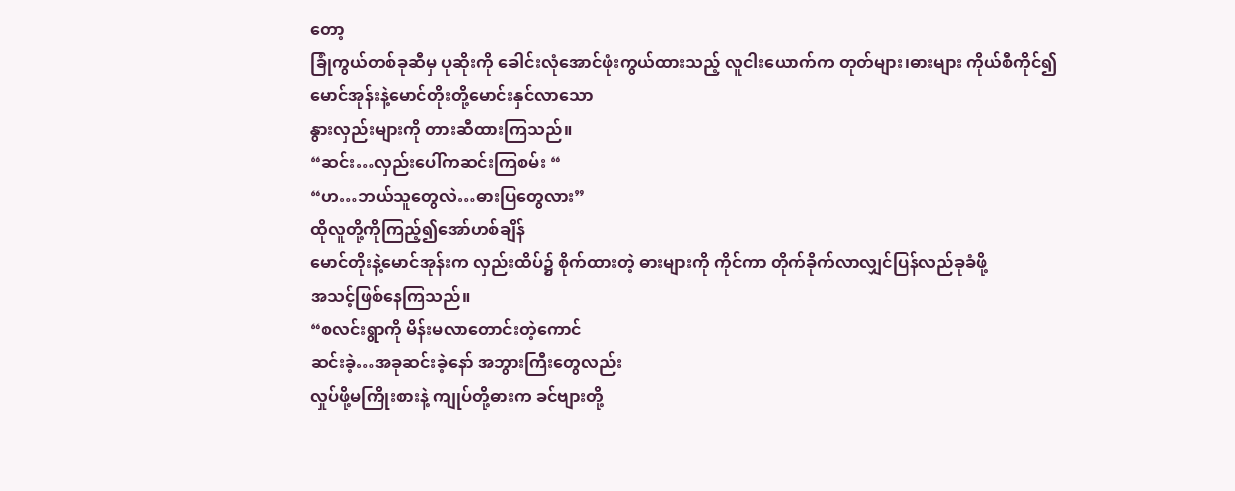တော့
ခြုံကွယ်တစ်ခုဆီမှ ပုဆိုးကို ခေါင်းလုံအောင်ဖုံးကွယ်ထားသည့် လူငါးယောက်က တုတ်များ၊ဓားများ ကိုယ်စီကိုင်၍
မောင်အုန်းနဲ့မောင်တိုးတို့မောင်းနှင်လာသော
နွားလှည်းများကို တားဆီထားကြသည်။
“ဆင်း…လှည်းပေါ်ကဆင်းကြစမ်း “
“ဟ…ဘယ်သူတွေလဲ…ဓားပြတွေလား”
ထိုလူတို့ကိုကြည့်၍အော်ဟစ်ချိန်
မောင်တိုးနဲ့မောင်အုန်းက လှည်းထိပ်၌ စိုက်ထားတဲ့ ဓားများကို ကိုင်ကာ တိုက်ခိုက်လာလျှင်ပြန်လည်ခုခံဖို့
အသင့်ဖြစ်နေကြသည်။
“စလင်းရွာကို မိန်းမလာတောင်းတဲ့ကောင်
ဆင်းခဲ့…အခုဆင်းခဲ့နော် အဘွားကြီးတွေလည်း
လှုပ်ဖို့မကြိုးစားနဲ့ ကျုပ်တို့ဓားက ခင်ဗျားတို့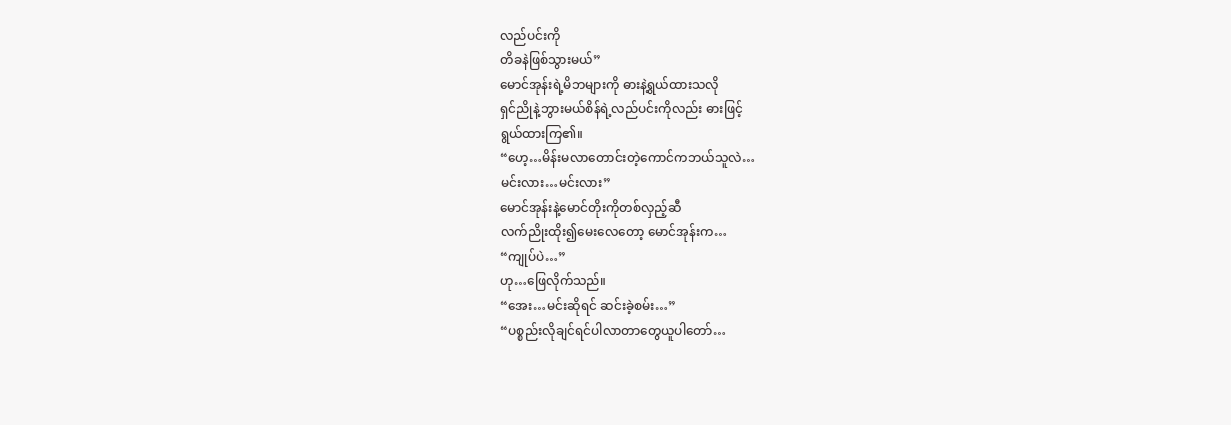လည်ပင်းကို
တိခနဲဖြစ်သွားမယ်”
မောင်အုန်းရဲ့မိဘများကို ဓားနဲ့ရွယ်ထားသလို
ရှင်ညိုနဲ့ဘွားမယ်စိန်ရဲ့လည်ပင်းကိုလည်း ဓားဖြင့်
ရွယ်ထားကြ၏။
“ဟေ့…မိန်းမလာတောင်းတဲ့ကောင်ကဘယ်သူလဲ…
မင်းလား…မင်းလား”
မောင်အုန်းနဲ့မောင်တိုးကိုတစ်လှည့်ဆီ
လက်ညိုးထိုး၍မေးလေတော့ မောင်အုန်းက…
“ကျုပ်ပဲ…”
ဟု…ဖြေလိုက်သည်။
“အေး…မင်းဆိုရင် ဆင်းခဲ့စမ်း…”
“ပစ္စည်းလိုချင်ရင်ပါလာတာတွေယူပါတော်…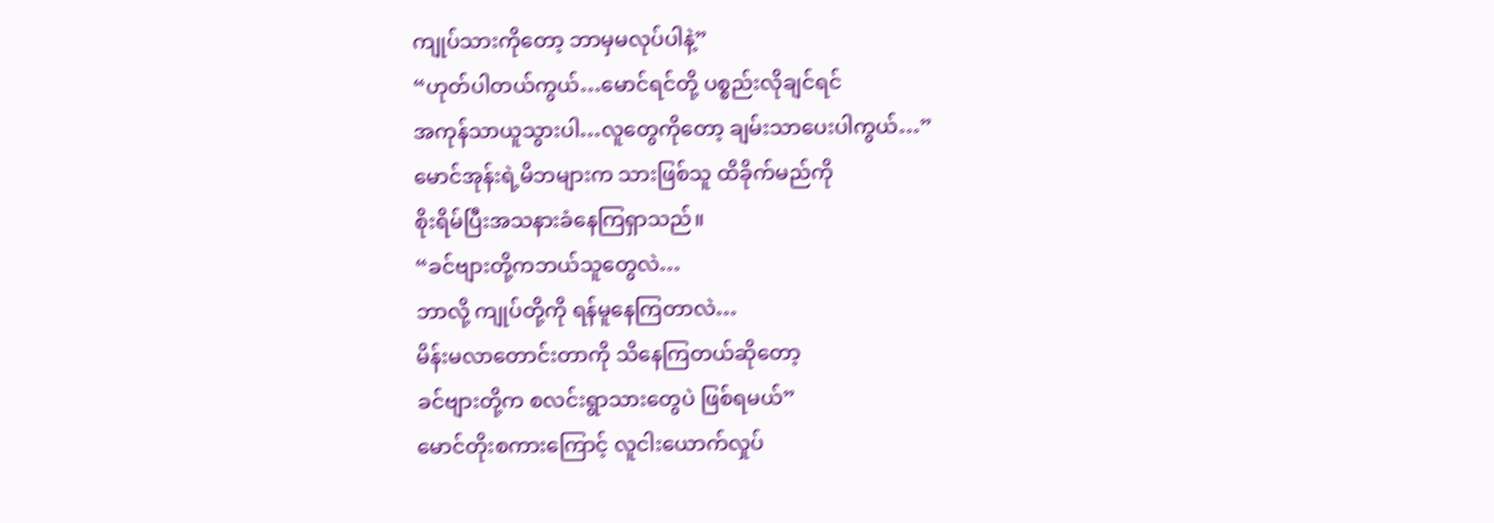ကျုပ်သားကိုတော့ ဘာမှမလုပ်ပါနဲ့”
“ဟုတ်ပါတယ်ကွယ်…မောင်ရင်တို့ ပစ္စည်းလိုချင်ရင်
အကုန်သာယူသွားပါ…လူတွေကိုတော့ ချမ်းသာပေးပါကွယ်…”
မောင်အုန်းရဲ့မိဘများက သားဖြစ်သူ ထိခိုက်မည်ကို
စိုးရိမ်ပြီးအသနားခံနေကြရှာသည်။
“ခင်ဗျားတို့ကဘယ်သူတွေလဲ…
ဘာလို့ ကျုပ်တို့ကို ရန်မူနေကြတာလဲ…
မိန်းမလာတောင်းတာကို သိနေကြတယ်ဆိုတော့
ခင်ဗျားတို့က စလင်းရွာသားတွေပဲ ဖြစ်ရမယ်”
မောင်တိုးစကားကြောင့် လူငါးယောက်လှုပ်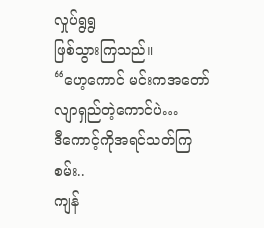လှုပ်ရွရွ
ဖြစ်သွားကြသည်။
“ဟေ့ကောင် မင်းကအတော်လျာရှည်တဲ့ကောင်ပဲ…
ဒီကောင့်ကိုအရင်သတ်ကြစမ်း..
ကျန်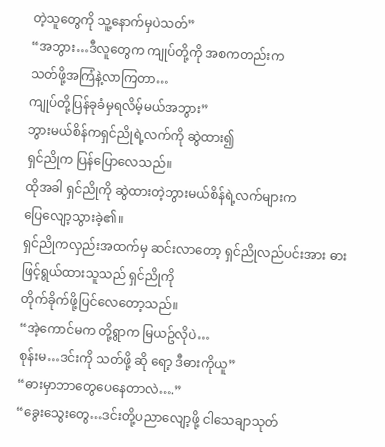တဲ့သူတွေကို သူ့နောက်မှပဲသတ်”
“အဘွား…ဒီလူတွေက ကျုပ်တို့ကို အစကတည်းက
သတ်ဖို့အကြံနဲ့လာကြတာ…
ကျုပ်တို့ပြန်ခုခံမှရလိမ့်မယ်အဘွား”
ဘွားမယ်စိန်ကရှင်ညိုရဲ့လက်ကို ဆွဲထား၍
ရှင်ညိုက ပြန်ပြောလေသည်။
ထိုအခါ ရှင်ညိုကို ဆွဲထားတဲ့ဘွားမယ်စိန်ရဲ့လက်များက
ပြေလျော့သွားခဲ့၏။
ရှင်ညိုကလှည်းအထက်မှ ဆင်းလာတော့ ရှင်ညိုလည်ပင်းအား ဓားဖြင့်ရွယ်ထားသူသည် ရှင်ညိုကို
တိုက်ခိုက်ဖို့ပြင်လေတော့သည်။
“အဲ့ကောင်မက တို့ရွာက မြယဥ်လိုပဲ…
စုန်းမ…ဒင်းကို သတ်ဖို့ ဆို ရော့ ဒီဓားကိုယူ”
“ဓားမှာဘာတွေပေနေတာလဲ….”
“ခွေးသွေးတွေ…ဒင်းတို့ပညာလျော့ဖို့ ငါသေချာသုတ်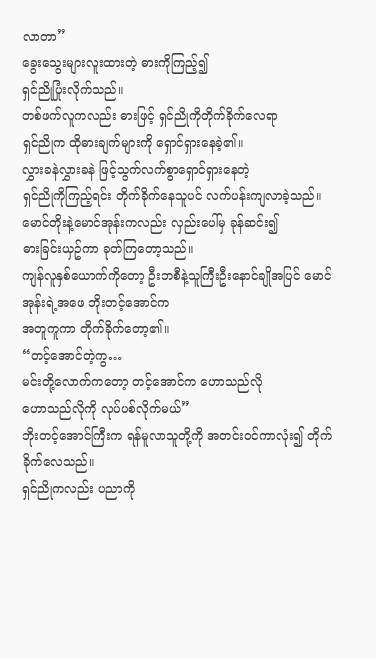လာတာ”
ခွေးသွေးများလူးထားတဲ့ ဓားကိုကြည့်၍
ရှင်ညိုပြုံးလိုက်သည်။
တစ်ဖက်လူကလည်း ဓားဖြင့် ရှင်ညိုကိုတိုက်ခိုက်လေရာ
ရှင်ညိုက ထိုဓားချက်များကို ရှောင်ရှားနေခဲ့၏။
လွှားခနဲလွှားခနဲ ဖြင့်သွက်လက်စွာရှောင်ရှားနေတဲ့
ရှင်ညိုကိုကြည့်ရင်း တိုက်ခိုက်နေသူပင် လက်ပန်းကျလာခဲ့သည်။
မောင်တိုးနဲ့မောင်အုန်းကလည်း လှည်းပေါ်မှ ခုန်ဆင်း၍
ဓားခြင်းယှဥ်ကာ ခုတ်ကြတော့သည်။
ကျန်လူနှစ်ယောက်ကိုတော့ ဦးဘစီနဲ့သူကြီးဦးနောင်ချိုအပြင် မောင်အုန်းရဲ့အဖေ ဘိုးတင့်အောင်က
အတူကူကာ တိုက်ခိုက်တော့၏။
“တင့်အောင်တဲ့ကွ…
မင်းတို့လောက်ကတော့ တင့်အောင်က ဟောသည်လို
ဟောသည်လိုကို လုပ်ပစ်လိုက်မယ်”
ဘိုးတင့်အောင်ကြီးက ရန်မူလာသူတို့ကို အတင်းဝင်ကာလုံး၍ တိုက်ခိုက်လေသည်။
ရှင်ညိုကလည်း ပညာကို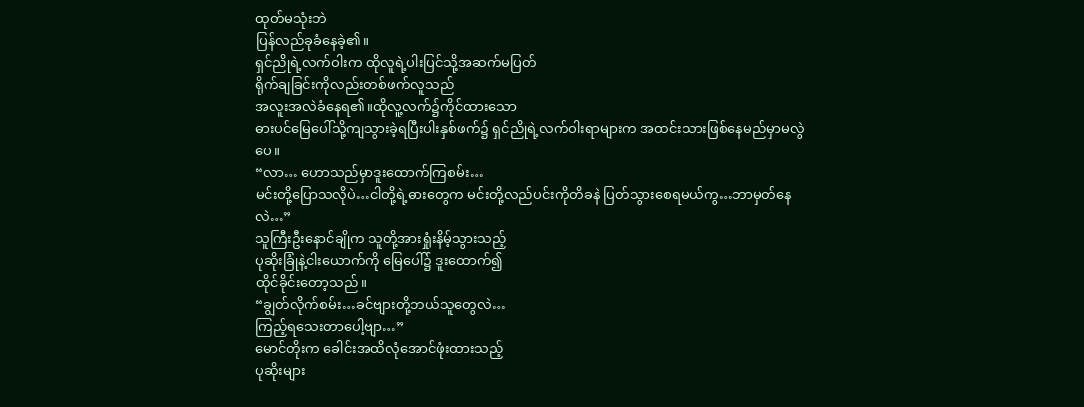ထုတ်မသုံးဘဲ
ပြန်လည်ခုခံနေခဲ့၏။
ရှင်ညိုရဲ့လက်ဝါးက ထိုလူရဲ့ပါးပြင်သို့အဆက်မပြတ်
ရိုက်ချခြင်းကိုလည်းတစ်ဖက်လူသည်
အလူးအလဲခံနေရ၏။ထိုလူ့လက်၌ကိုင်ထားသော
ဓားပင်မြေပေါ်သို့ကျသွားခဲ့ရပြီးပါးနှစ်ဖက်၌ ရှင်ညိုရဲ့လက်ဝါးရာများက အထင်းသားဖြစ်နေမည်မှာမလွဲပေ။
“လာ… ဟောသည်မှာဒူးထောက်ကြစမ်း…
မင်းတို့ပြောသလိုပဲ…ငါတို့ရဲ့ဓားတွေက မင်းတို့လည်ပင်းကိုတိခနဲ ပြတ်သွားစေရမယ်ကွ…ဘာမှတ်နေလဲ…”
သူကြီးဦးနောင်ချိုက သူတို့အားရှုံးနိမ့်သွားသည့်
ပုဆိုးခြုံနဲ့ငါးယောက်ကို မြေပေါ်၌ ဒူးထောက်၍
ထိုင်ခိုင်းတော့သည်။
“ချွတ်လိုက်စမ်း…ခင်ဗျားတို့ဘယ်သူတွေလဲ…
ကြည့်ရသေးတာပေါ့ဗျာ…”
မောင်တိုးက ခေါင်းအထိလုံအောင်ဖုံးထားသည့်
ပုဆိုးများ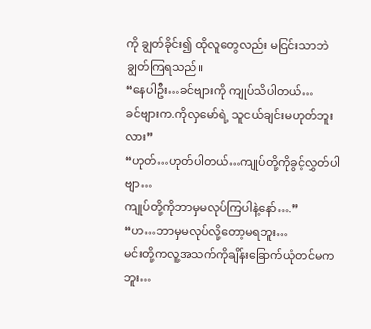ကို ချွတ်ခိုင်း၍ ထိုလူတွေလည်း မငြင်းသာဘဲ
ချွတ်ကြရသည်။
“နေပါဦး…ခင်ဗျားကို ကျုပ်သိပါတယ်…
ခင်ဗျားက.ကိုလှမော်ရဲ့ သူငယ်ချင်းမဟုတ်ဘူးလား”
“ဟုတ်…ဟုတ်ပါတယ်…ကျုပ်တို့ကိုခွင့်လွှတ်ပါဗျာ…
ကျုပ်တို့ကိုဘာမှမလုပ်ကြပါနဲ့နော်….”
“ဟ…ဘာမှမလုပ်လို့တော့မရဘူး…
မင်းတို့ကလူ့အသက်ကိုချိန်းခြောက်ယုံတင်မကဘူး…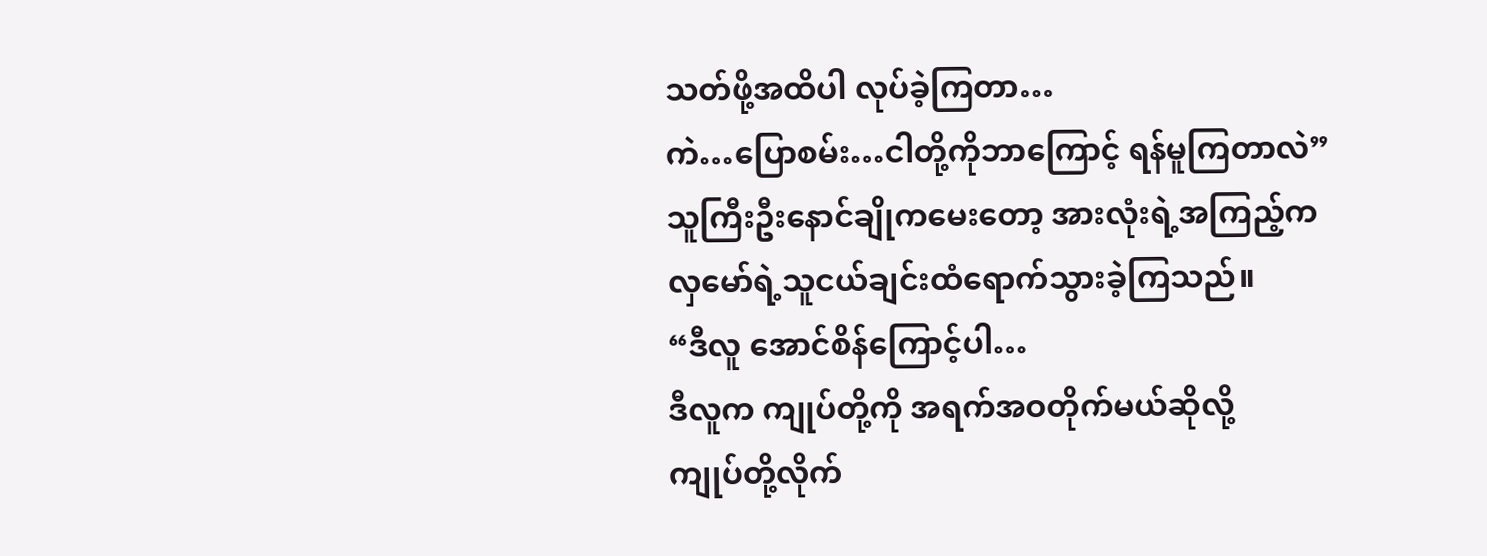သတ်ဖို့အထိပါ လုပ်ခဲ့ကြတာ…
ကဲ…ပြောစမ်း…ငါတို့ကိုဘာကြောင့် ရန်မူကြတာလဲ”
သူကြီးဦးနောင်ချိုကမေးတော့ အားလုံးရဲ့အကြည့်က
လှမော်ရဲ့သူငယ်ချင်းထံရောက်သွားခဲ့ကြသည်။
“ဒီလူ အောင်စိန်ကြောင့်ပါ…
ဒီလူက ကျုပ်တို့ကို အရက်အဝတိုက်မယ်ဆိုလို့
ကျုပ်တို့လိုက်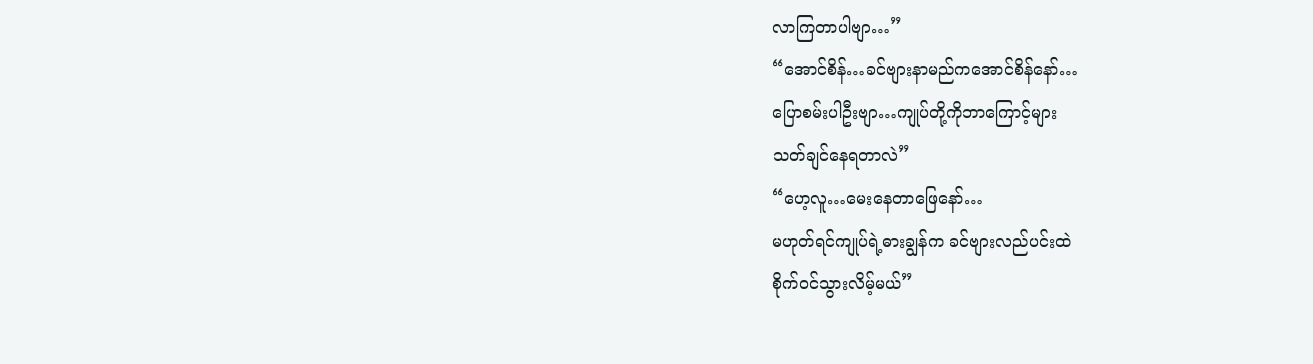လာကြတာပါဗျာ…”
“အောင်စိန်…ခင်ဗျားနာမည်ကအောင်စိန်နော်…
ပြောစမ်းပါဦးဗျာ…ကျုပ်တို့ကိုဘာကြောင့်များ
သတ်ချင်နေရတာလဲ”
“ဟေ့လူ…မေးနေတာဖြေနော်…
မဟုတ်ရင်ကျုပ်ရဲ့ဓားချွန်က ခင်ဗျားလည်ပင်းထဲ
စိုက်ဝင်သွားလိမ့်မယ်”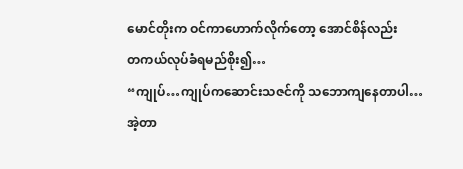မောင်တိုးက ဝင်ကာဟောက်လိုက်တော့ အောင်စိန်လည်း
တကယ်လုပ်ခံရမည်စိုး၍…
“ကျုပ်…ကျုပ်ကဆောင်းသဇင်ကို သဘောကျနေတာပါ…
အဲ့တာ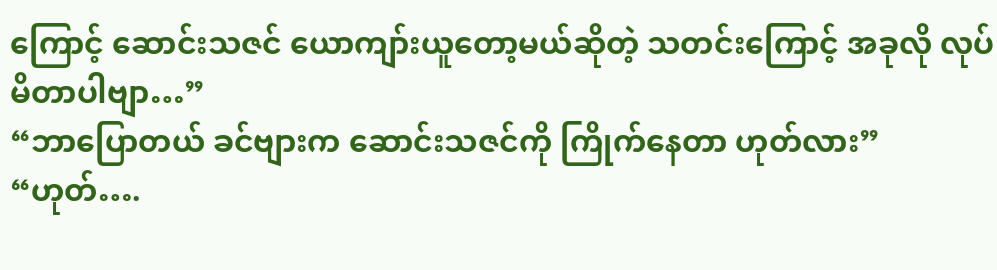ကြောင့် ဆောင်းသဇင် ယောကျာ်းယူတော့မယ်ဆိုတဲ့ သတင်းကြောင့် အခုလို လုပ်မိတာပါဗျာ…”
“ဘာပြောတယ် ခင်ဗျားက ဆောင်းသဇင်ကို ကြိုက်နေတာ ဟုတ်လား”
“ဟုတ်….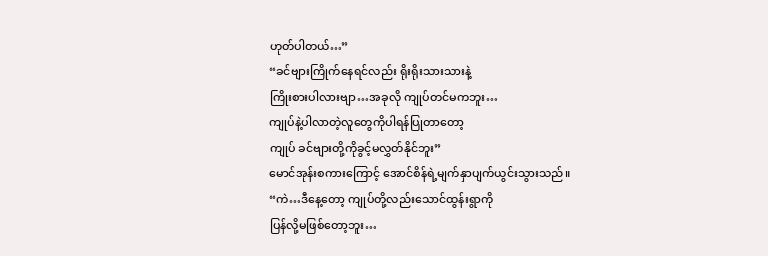ဟုတ်ပါတယ်…”
“ခင်ဗျားကြိုက်နေရင်လည်း ရိုးရိုးသားသားနဲ့
ကြိုးစားပါလားဗျာ…အခုလို ကျုပ်တင်မကဘူး…
ကျုပ်နဲ့ပါလာတဲ့လူတွေကိုပါရန်ပြုတာတော့
ကျုပ် ခင်ဗျားတို့ကိုခွင့်မလွှတ်နိုင်ဘူး”
မောင်အုန်းစကားကြောင့် အောင်စိန်ရဲ့မျက်နှာပျက်ယွင်းသွားသည်။
“ကဲ…ဒီနေ့တော့ ကျုပ်တို့လည်းသောင်ထွန်းရွာကို
ပြန်လို့မဖြစ်တော့ဘူး…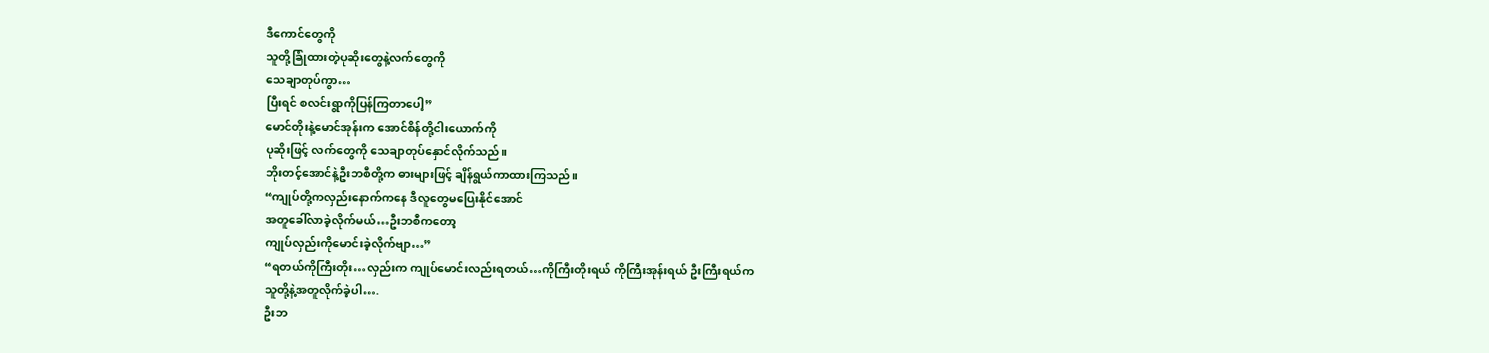ဒီကောင်တွေကို
သူတို့ခြုံထားတဲ့ပုဆိုးတွေနဲ့လက်တွေကို
သေချာတုပ်ကွာ…
ပြီးရင် စလင်းရွာကိုပြန်ကြတာပေါ့”
မောင်တိုးနဲ့မောင်အုန်းက အောင်စိန်တို့ငါးယောက်ကို
ပုဆိုးဖြင့် လက်တွေကို သေချာတုပ်နှောင်လိုက်သည်။
ဘိုးတင့်အောင်နဲ့ဦးဘစီတို့က ဓားများဖြင့် ချိန်ရွယ်ကာထားကြသည်။
“ကျုပ်တို့ကလှည်းနောက်ကနေ ဒီလူတွေမပြေးနိုင်အောင်
အတူခေါ်လာခဲ့လိုက်မယ်…ဦးဘစီကတော့
ကျုပ်လှည်းကိုမောင်းခဲ့လိုက်ဗျာ…”
“ရတယ်ကိုကြီးတိုး…လှည်းက ကျုပ်မောင်းလည်းရတယ်…ကိုကြီးတိုးရယ် ကိုကြီးအုန်းရယ် ဦးကြီးရယ်က
သူတို့နဲ့အတူလိုက်ခဲ့ပါ….
ဦးဘ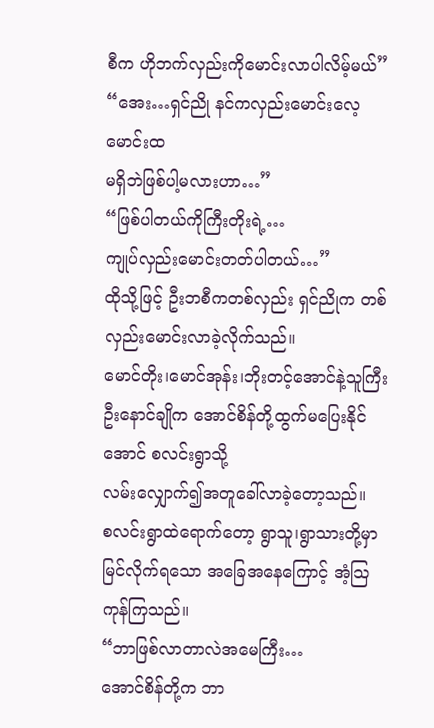စီက ဟိုဘက်လှည်းကိုမောင်းလာပါလိမ့်မယ်”
“အေး…ရှင်ညို နင်ကလှည်းမောင်းလေ့မောင်းထ
မရှိဘဲဖြစ်ပါ့မလားဟာ…”
“ဖြစ်ပါတယ်ကိုကြီးတိုးရဲ့…
ကျုပ်လှည်းမောင်းတတ်ပါတယ်…”
ထိုသို့ဖြင့် ဦးဘစီကတစ်လှည်း ရှင်ညိုက တစ်လှည်းမောင်းလာခဲ့လိုက်သည်။
မောင်တိုး၊မောင်အုန်း၊ဘိုးတင့်အောင်နဲ့သူကြီးဦးနောင်ချိုက အောင်စိန်တို့ထွက်မပြေးနိုင်အောင် စလင်းရွာသို့
လမ်းလျှောက်၍အတူခေါ်လာခဲ့တော့သည်။
စလင်းရွာထဲရောက်တော့ ရွာသူ၊ရွာသားတို့မှာ
မြင်လိုက်ရသော အခြေအနေကြောင့် အံ့သြကုန်ကြသည်။
“ဘာဖြစ်လာတာလဲအမေကြီး…
အောင်စိန်တို့က ဘာ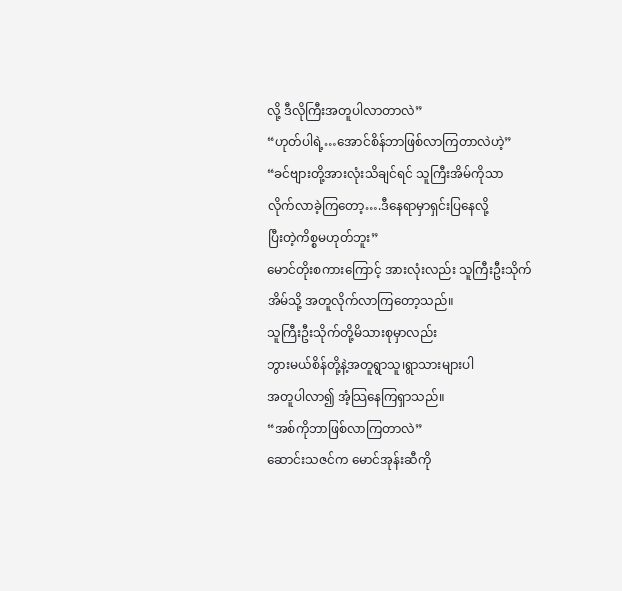လို့ ဒီလိုကြီးအတူပါလာတာလဲ”
“ဟုတ်ပါရဲ့…အောင်စိန်ဘာဖြစ်လာကြတာလဲဟဲ့”
“ခင်ဗျားတို့အားလုံးသိချင်ရင် သူကြီးအိမ်ကိုသာ
လိုက်လာခဲ့ကြတော့….ဒီနေရာမှာရှင်းပြနေလို့
ပြီးတဲ့ကိစ္စမဟုတ်ဘူး”
မောင်တိုးစကားကြောင့် အားလုံးလည်း သူကြီးဦးသိုက်
အိမ်သို့ အတူလိုက်လာကြတော့သည်။
သူကြီးဦးသိုက်တို့မိသားစုမှာလည်း
ဘွားမယ်စိန်တို့နဲ့အတူရွာသူ၊ရွာသားများပါ
အတူပါလာ၍ အံ့သြနေကြရှာသည်။
“အစ်ကိုဘာဖြစ်လာကြတာလဲ”
ဆောင်းသဇင်က မောင်အုန်းဆီကို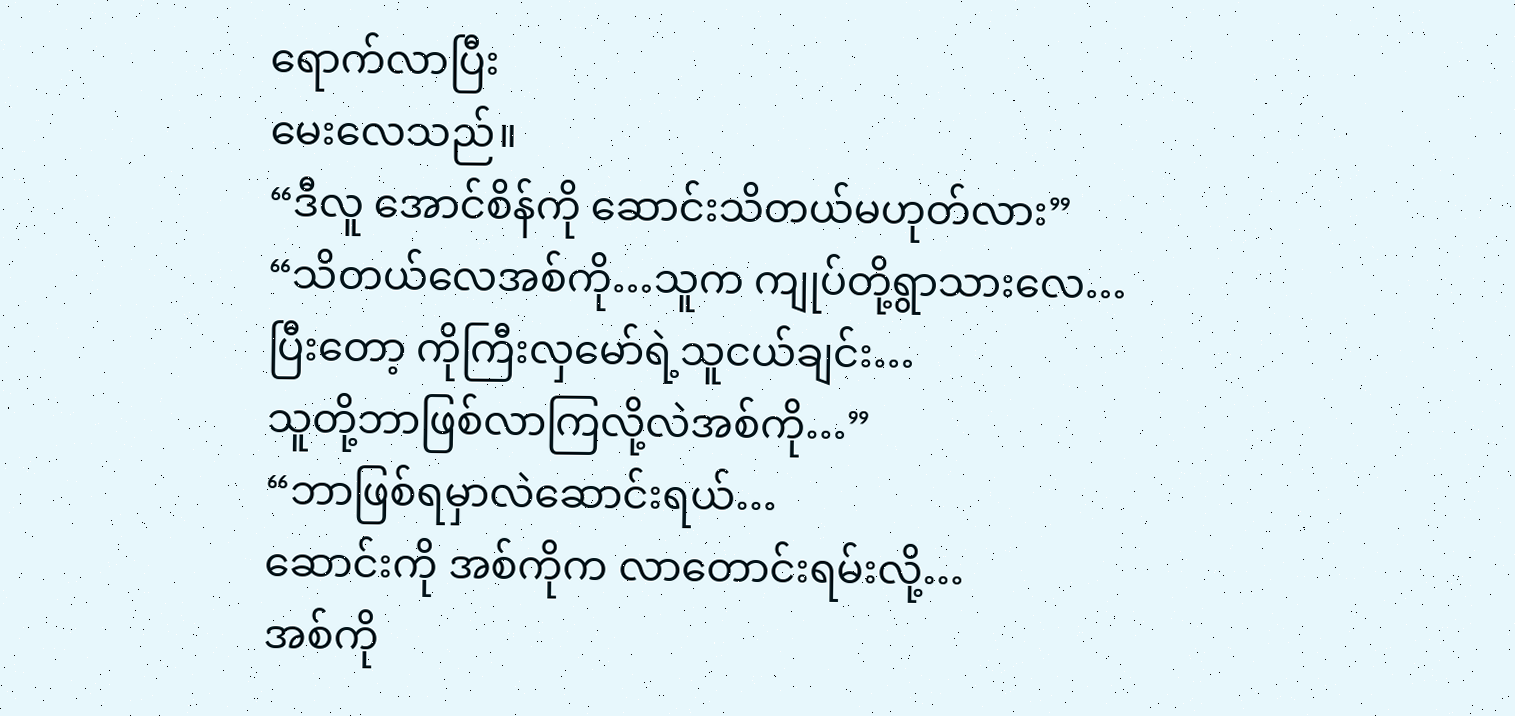ရောက်လာပြီး
မေးလေသည်။
“ဒီလူ အောင်စိန်ကို ဆောင်းသိတယ်မဟုတ်လား”
“သိတယ်လေအစ်ကို…သူက ကျုပ်တို့ရွာသားလေ…
ပြီးတော့ ကိုကြီးလှမော်ရဲ့သူငယ်ချင်း…
သူတို့ဘာဖြစ်လာကြလို့လဲအစ်ကို…”
“ဘာဖြစ်ရမှာလဲဆောင်းရယ်…
ဆောင်းကို အစ်ကိုက လာတောင်းရမ်းလို့…
အစ်ကို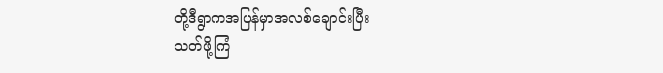တို့ဒီရွာကအပြန်မှာအလစ်ချောင်းပြီး
သတ်ဖို့ကြံ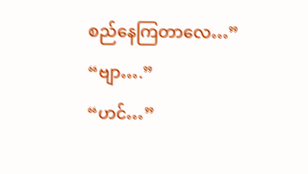စည်နေကြတာလေ…”
“ဗျာ….”
“ဟင်…”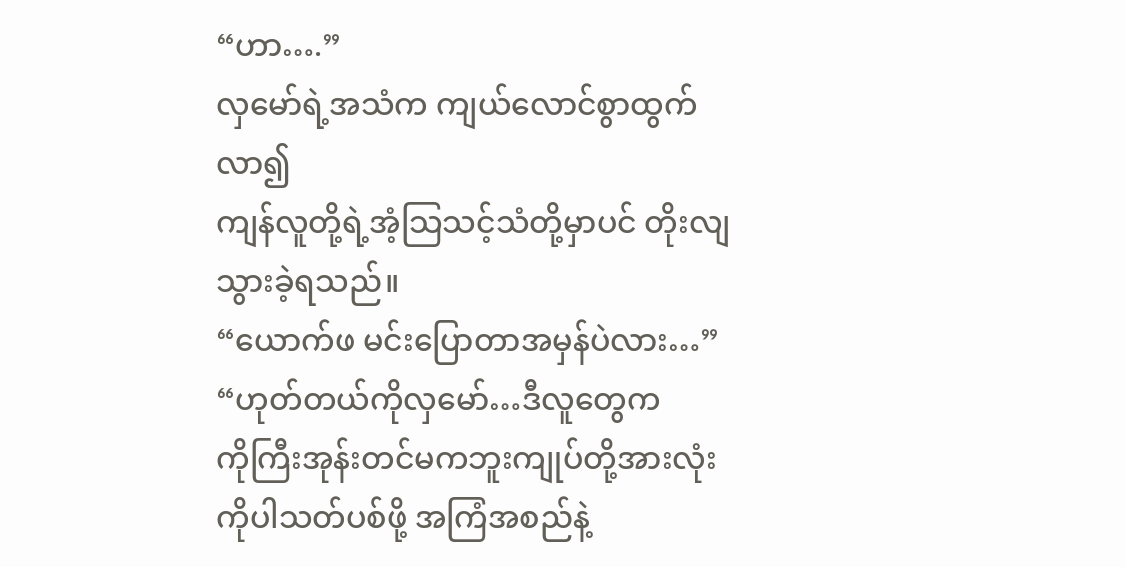“ဟာ….”
လှမော်ရဲ့အသံက ကျယ်လောင်စွာထွက်လာ၍
ကျန်လူတို့ရဲ့အံ့သြသင့်သံတို့မှာပင် တိုးလျသွားခဲ့ရသည်။
“ယောက်ဖ မင်းပြောတာအမှန်ပဲလား…”
“ဟုတ်တယ်ကိုလှမော်…ဒီလူတွေက
ကိုကြီးအုန်းတင်မကဘူးကျုပ်တို့အားလုံးကိုပါသတ်ပစ်ဖို့ အကြံအစည်နဲ့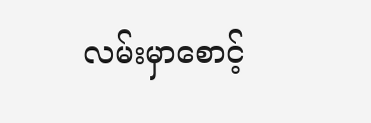လမ်းမှာစောင့်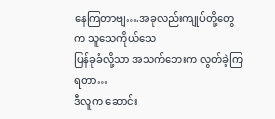နေကြတာဗျ….အခုလည်းကျုပ်တို့တွေက သူသေကိုယ်သေ
ပြန်ခုခံလို့သာ အသက်ဘေးက လွတ်ခဲ့ကြရတာ…
ဒီလူက ဆောင်း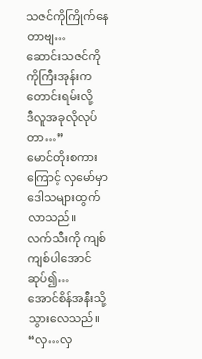သဇင်ကိုကြိုက်နေတာဗျ…
ဆောင်းသဇင်ကို ကိုကြီးအုန်းက တောင်းရမ်းလို့
ဒီလူအခုလိုလုပ်တာ…”
မောင်တိုးစကားကြောင့် လှမော်မှာ ဒေါသများထွက်လာသည်။
လက်သီးကို ကျစ်ကျစ်ပါအောင်ဆုပ်၍…
အောင်စိန်အနီးသို့သွားလေသည်။
“လှ…လှ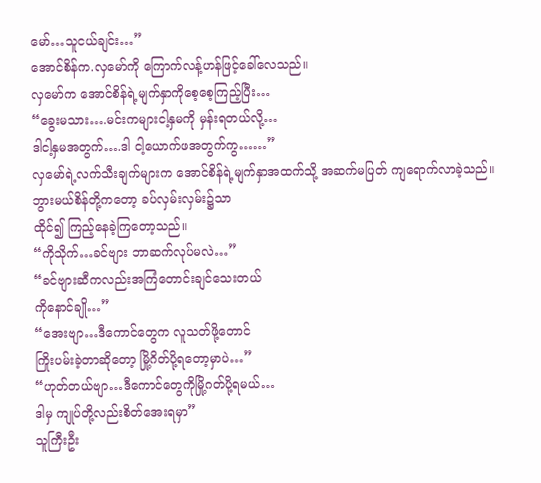မော်…သူငယ်ချင်း…”
အောင်စိန်က.လှမော်ကို ကြောက်လန့်ဟန်ဖြင့်ခေါ်လေသည်။
လှမော်က အောင်စိန်ရဲ့မျက်နှာကိုစေ့စေ့ကြည့်ပြီး…
“ခွေးမသား….မင်းကများငါ့နှမကို မှန်းရတယ်လို့…
ဒါငါ့နှမအတွက်….ဒါ ငါ့ယောက်ဖအတွက်ကွ……”
လှမော်ရဲ့လက်သီးချက်များက အောင်စိန်ရဲ့မျက်နှာအထက်သို့ အဆက်မပြတ် ကျရောက်လာခဲ့သည်။
ဘွားမယ်စိန်တို့ကတော့ ခပ်လှမ်းလှမ်း၌သာ
ထိုင်၍ ကြည့်နေခဲ့ကြတော့သည်။
“ကိုသိုက်…ခင်ဗျား ဘာဆက်လုပ်မလဲ…”
“ခင်ဗျားဆီကလည်းအကြံတောင်းချင်သေးတယ်
ကိုနောင်ချို…”
“အေးဗျာ…ဒီကောင်တွေက လူသတ်ဖို့တောင်
ကြိုးပမ်းခဲ့တာဆိုတော့ မြို့ဂိတ်ပို့ရတော့မှာပဲ…”
“ဟုတ်တယ်ဗျာ…ဒီကောင်တွေကိုမြို့ဂတ်ပို့ရမယ်…
ဒါမှ ကျုပ်တို့လည်းစိတ်အေးရမှာ”
သူကြီးဦး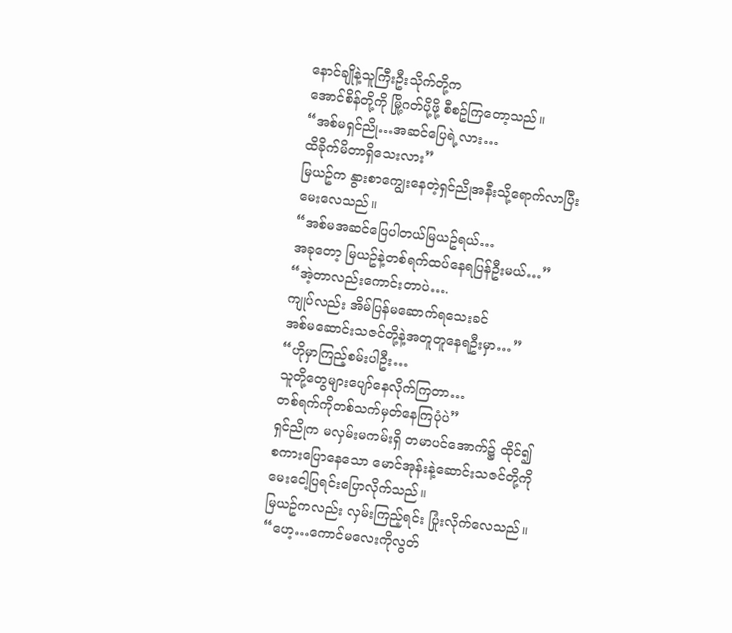နောင်ချိုနဲ့သူကြီးဦးသိုက်တို့က
အောင်စိန်တို့ကို မြို့ဂတ်ပို့ဖို့ စီစဥ်ကြတော့သည်။
“အစ်မရှင်ညို…အဆင်ပြေရဲ့လား…
ထိခိုက်မိတာရှိသေးလား”
မြယဥ်က နွားစာကျွေးနေတဲ့ရှင်ညိုအနီးသို့ရောက်လာပြီး
မေးလေသည်။
“အစ်မအဆင်ပြေပါတယ်မြယဥ်ရယ်…
အခုတော့ မြယဥ်နဲ့တစ်ရက်ထပ်နေရပြန်ဦးမယ်…”
“အဲ့တာလည်းကောင်းတာပဲ….
ကျုပ်လည်း အိမ်ပြန်မဆောက်ရသေးခင်
အစ်မဆောင်းသဇင်တို့နဲ့အတူတူနေရဦးမှာ…”
“ဟိုမှာကြည့်စမ်းပါဦး…
သူတို့တွေများပျော်နေလိုက်ကြတာ…
တစ်ရက်ကိုတစ်သက်မှတ်နေကြပုံပဲ”
ရှင်ညိုက မလှမ်းမကမ်းရှိ တမာပင်အောက်၌ ထိုင်၍
စကားပြောနေသော မောင်အုန်းနဲ့ဆောင်းသဇင်တို့ကို
မေးငေါ့ပြရင်းပြောလိုက်သည်။
မြယဥ်ကလည်း လှမ်းကြည့်ရင်း ပြုံးလိုက်လေသည်။
“ဟေ့…ကောင်မလေးကိုလွတ်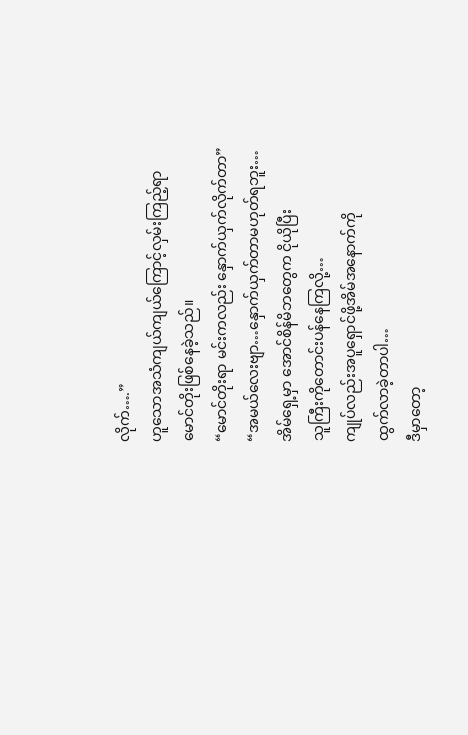လိုက်….”
ဟူသောအသံကျယ်ကျယ်ကြောင့်လှမ်းကြည့်ရာ
မောင်တိုးဖြစ်နေခဲ့သည်။
“မောင်တိုးရာ မင်းကလည်း နှောက်ယှက်လိုက်တာ”
“အမယ်လေးဗျာ…နှောက်ယှက်တာမဟုတ်ရဘူး…
အိမ်ရှေ့မှာ အောင်စိန်မိဘတွေက ငိုယိုပြီး
သူကြီးကိုတောင်းပန်နေကြလို့…
ကျုပ်လည်းအပူရှောင်ဖို့အိမ်အနောက်ကို
ထွက်လာခဲ့တာပါ…
ဒီမှာတော့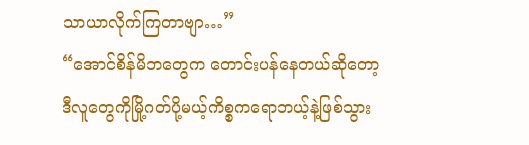သာယာလိုက်ကြတာဗျာ…”
“အောင်စိန်မိဘတွေက တောင်းပန်နေတယ်ဆိုတော့
ဒီလူတွေကိုမြို့ဂတ်ပို့မယ့်ကိစ္စကရောဘယ့်နဲ့ဖြစ်သွား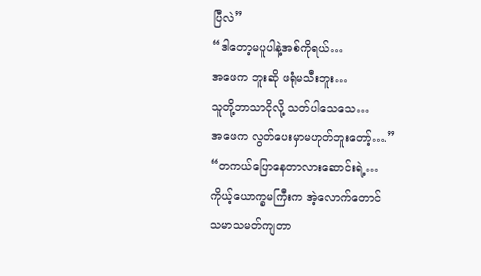ပြီလဲ”
“ဒါတော့မပူပါနဲ့အစ်ကိုရယ်…
အဖေက ဘူးဆို ဖရုံမသီးဘူး…
သူတို့ဘာသာငိုလို့ သတ်ပါသေသေ…
အဖေက လွတ်ပေးမှာမဟုတ်ဘူးတော့်….”
“တကယ်ပြောနေတာလားဆောင်းရဲ့…
ကိုယ့်ယောက္ခမကြီးက အဲ့လောက်တောင်
သမာသမတ်ကျတာ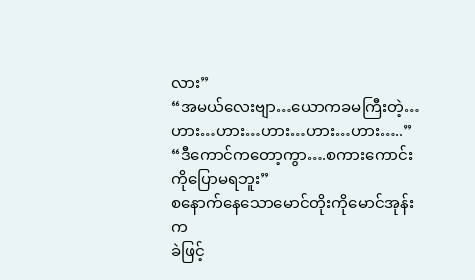လား”
“အမယ်လေးဗျာ…ယောကခမကြီးတဲ့…
ဟား…ဟား…ဟား…ဟား…ဟား…..”
“ဒီကောင်ကတော့ကွာ….စကားကောင်းကိုပြောမရဘူး”
စနောက်နေသောမောင်တိုးကိုမောင်အုန်းက
ခဲဖြင့်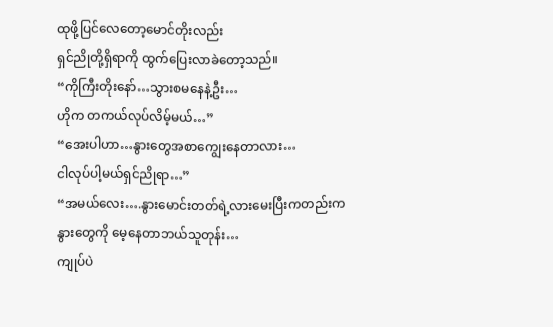ထုဖို့ပြင်လေတော့မောင်တိုးလည်း
ရှင်ညိုတို့ရှိရာကို ထွက်ပြေးလာခဲတော့သည်။
“ကိုကြီးတိုးနော်…သွားစမနေနဲ့ဦး…
ဟိုက တကယ်လုပ်လိမ့်မယ်…”
“အေးပါဟာ…နွားတွေအစာကျွေးနေတာလား…
ငါလုပ်ပါ့မယ်ရှင်ညိုရာ…”
“အမယ်လေး….နွားမောင်းတတ်ရဲ့လားမေးပြီးကတည်းက
နွားတွေကို မေ့နေတာဘယ်သူတုန်း…
ကျုပ်ပဲ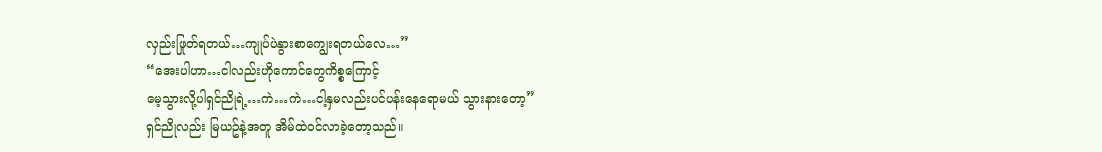လှည်းဖြုတ်ရတယ်…ကျုပ်ပဲနွားစာကျွေးရတယ်လေ…”
“အေးပါဟာ…ငါလည်းဟိုကောင်တွေကိစ္စကြောင့်
မေ့သွားလို့ပါရှင်ညိုရဲ့…ကဲ…ကဲ…ငါ့နှမလည်းပင်ပန်းနေရောမယ် သွားနားတော့”
ရှင်ညိုလည်း မြယဥ်နဲ့အတူ အိမ်ထဲဝင်လာခဲ့တော့သည်။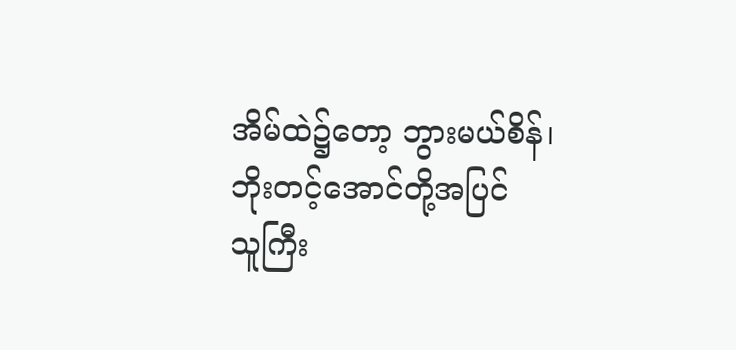အိမ်ထဲ၌တော့ ဘွားမယ်စိန်၊ဘိုးတင့်အောင်တို့အပြင်
သူကြီး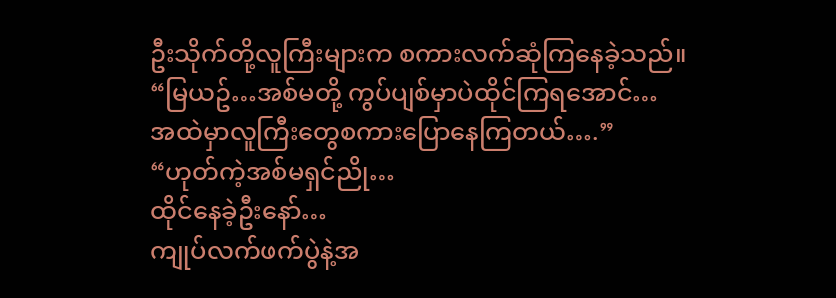ဦးသိုက်တို့လူကြီးများက စကားလက်ဆုံကြနေခဲ့သည်။
“မြယဥ်…အစ်မတို့ ကွပ်ပျစ်မှာပဲထိုင်ကြရအောင်…
အထဲမှာလူကြီးတွေစကားပြောနေကြတယ်….”
“ဟုတ်ကဲ့အစ်မရှင်ညို…
ထိုင်နေခဲ့ဦးနော်…
ကျုပ်လက်ဖက်ပွဲနဲ့အ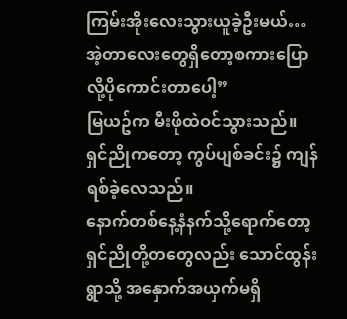ကြမ်းအိုးလေးသွားယူခဲ့ဦးမယ်…
အဲ့တာလေးတွေရှိတော့စကားပြောလို့ပိုကောင်းတာပေါ့”
မြယဥ်က မီးဖိုထဲဝင်သွားသည်။
ရှင်ညိုကတော့ ကွပ်ပျစ်ခင်း၌ ကျန်ရစ်ခဲ့လေသည်။
နောက်တစ်နေ့နံနက်သို့ရောက်တော့ ရှင်ညိုတို့တတွေလည်း သောင်ထွန်းရွာသို့ အနှောက်အယှက်မရှိ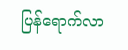ပြန်ရောက်လာ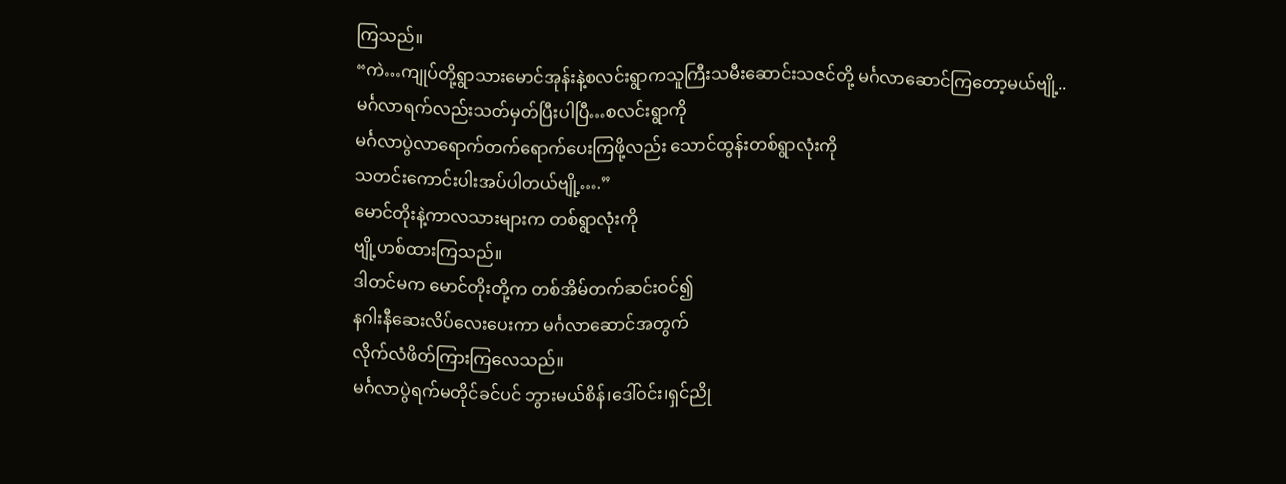ကြသည်။
“ကဲ…ကျုပ်တို့ရွာသားမောင်အုန်းနဲ့စလင်းရွာကသူကြီးသမီးဆောင်းသဇင်တို့ မင်္ဂလာဆောင်ကြတော့မယ်ဗျို့..
မင်္ဂလာရက်လည်းသတ်မှတ်ပြီးပါပြီ…စလင်းရွာကို
မင်္ဂလာပွဲလာရောက်တက်ရောက်ပေးကြဖို့လည်း သောင်ထွန်းတစ်ရွာလုံးကို
သတင်းကောင်းပါးအပ်ပါတယ်ဗျို့….”
မောင်တိုးနဲ့ကာလသားများက တစ်ရွာလုံးကို
ဗျို့ဟစ်ထားကြသည်။
ဒါတင်မက မောင်တိုးတို့က တစ်အိမ်တက်ဆင်းဝင်၍
နဂါးနီဆေးလိပ်လေးပေးကာ မင်္ဂလာဆောင်အတွက်
လိုက်လံဖိတ်ကြားကြလေသည်။
မင်္ဂလာပွဲရက်မတိုင်ခင်ပင် ဘွားမယ်စိန်၊ဒေါ်ဝင်း၊ရှင်ညို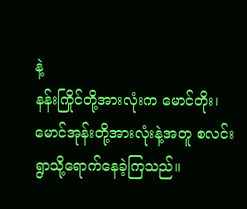နဲ့
နန်းကြိုင်တို့အားလုံးက မောင်တိုး၊မောင်အုန်းတို့အားလုံးနဲ့အတူ စလင်းရွာသို့ရောက်နေခဲ့ကြသည်။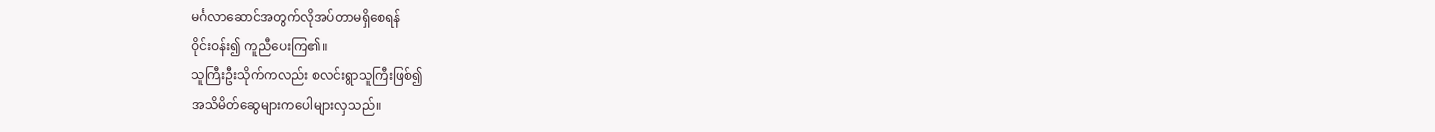မင်္ဂလာဆောင်အတွက်လိုအပ်တာမရှိစေရန်
ဝိုင်းဝန်း၍ ကူညီပေးကြ၏။
သူကြီးဦးသိုက်ကလည်း စလင်းရွာသူကြီးဖြစ်၍
အသိမိတ်ဆွေများကပေါများလှသည်။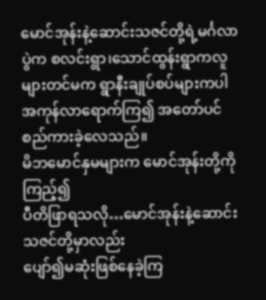မောင်အုန်းနဲ့ဆောင်းသဇင်တို့ရဲ့မင်္ဂလာပွဲက စလင်းရွာ၊သောင်ထွန်းရွာကလူများတင်မက ရွာနီးချုပ်စပ်များကပါ
အကုန်လာရောက်ကြ၍ အတော်ပင်စည်ကားခဲ့လေသည်။
မိဘမောင်နှမများက မောင်အုန်းတို့ကိုကြည့်၍
ပီတိဖြာရသလို…မောင်အုန်းနဲ့ဆောင်းသဇင်တို့မှာလည်း
ပျော်၍မဆုံးဖြစ်နေခဲ့ကြ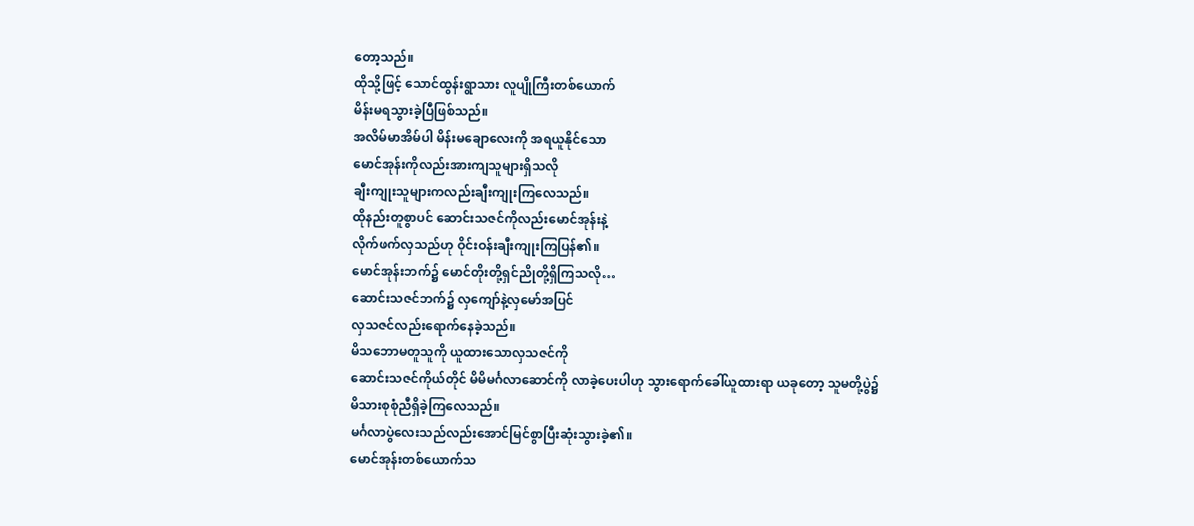တော့သည်။
ထိုသို့ဖြင့် သောင်ထွန်းရွာသား လူပျိုကြီးတစ်ယောက်
မိန်းမရသွားခဲ့ပြီဖြစ်သည်။
အလိမ်မာအိမ်ပါ မိန်းမချောလေးကို အရယူနိုင်သော
မောင်အုန်းကိုလည်းအားကျသူများရှိသလို
ချီးကျုးသူများကလည်းချီးကျုးကြလေသည်။
ထိုနည်းတူစွာပင် ဆောင်းသဇင်ကိုလည်းမောင်အုန်းနဲ့
လိုက်ဖက်လှသည်ဟု ဝိုင်းဝန်းချီးကျုးကြပြန်၏။
မောင်အုန်းဘက်၌ မောင်တိုးတို့ရှင်ညိုတို့ရှိကြသလို…
ဆောင်းသဇင်ဘက်၌ လှကျော်နဲ့လှမော်အပြင်
လှသဇင်လည်းရောက်နေခဲ့သည်။
မိသဘောမတူသူကို ယူထားသောလှသဇင်ကို
ဆောင်းသဇင်ကိုယ်တိုင် မိမိမင်္ဂလာဆောင်ကို လာခဲ့ပေးပါဟု သွားရောက်ခေါ်ယူထားရာ ယခုတော့ သူမတို့ပွဲ၌
မိသားစုစုံညီရှိခဲ့ကြလေသည်။
မင်္ဂလာပွဲလေးသည်လည်းအောင်မြင်စွာပြီးဆုံးသွားခဲ့၏။
မောင်အုန်းတစ်ယောက်သ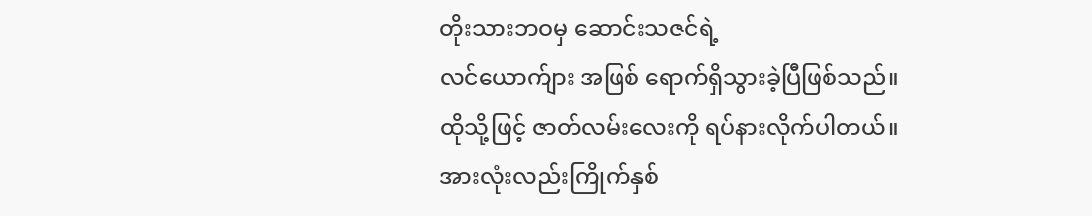တိုးသားဘဝမှ ဆောင်းသဇင်ရဲ့
လင်ယောက်ျား အဖြစ် ရောက်ရှိသွားခဲ့ပြီဖြစ်သည်။
ထိုသို့ဖြင့် ဇာတ်လမ်းလေးကို ရပ်နားလိုက်ပါတယ်။
အားလုံးလည်းကြိုက်နှစ်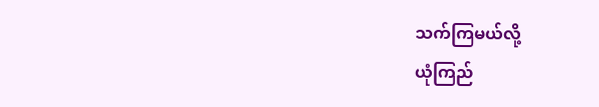သက်ကြမယ်လို့
ယုံကြည်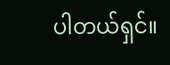ပါတယ်ရှင်။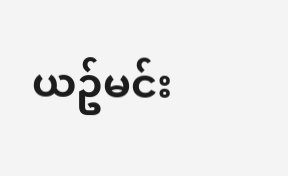ယဥ်မင်း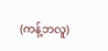(ကန့်ဘလူ)